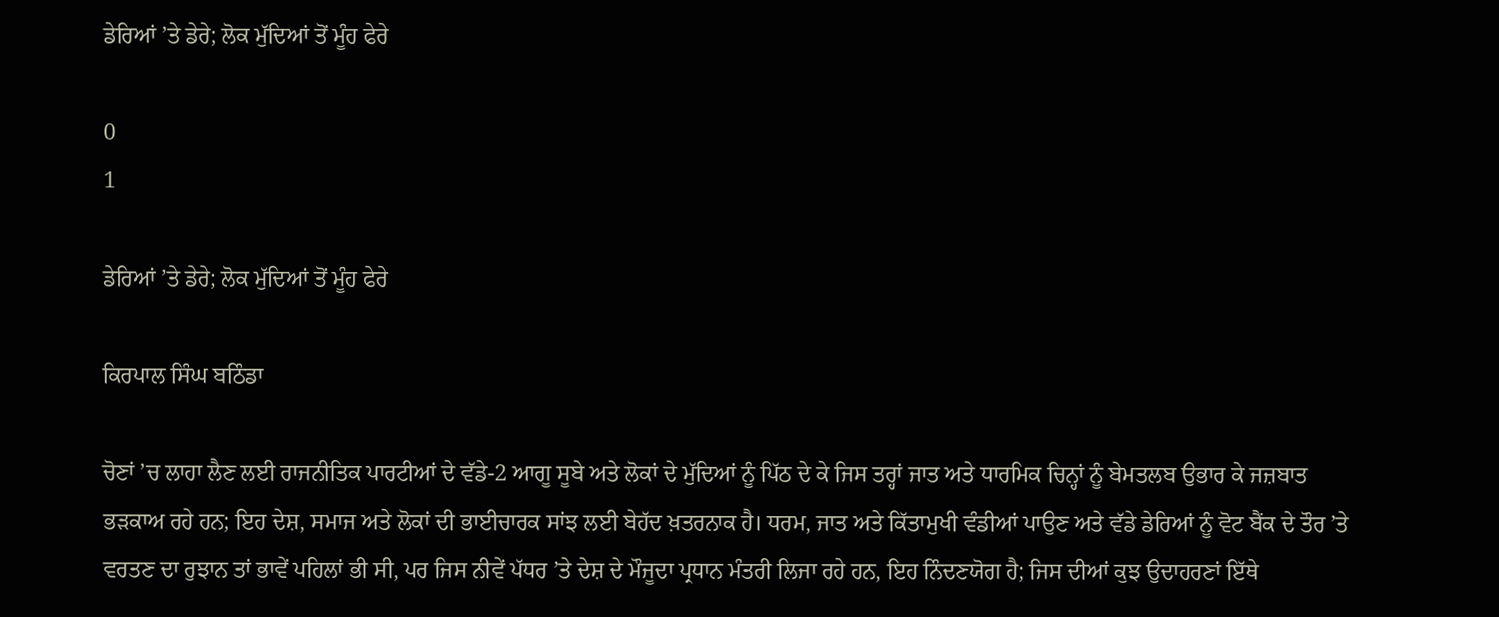ਡੇਰਿਆਂ ’ਤੇ ਡੇਰੇ; ਲੋਕ ਮੁੱਦਿਆਂ ਤੋਂ ਮੂੰਹ ਫੇਰੇ

0
1

ਡੇਰਿਆਂ ’ਤੇ ਡੇਰੇ; ਲੋਕ ਮੁੱਦਿਆਂ ਤੋਂ ਮੂੰਹ ਫੇਰੇ

ਕਿਰਪਾਲ ਸਿੰਘ ਬਠਿੰਡਾ

ਚੋਣਾਂ ’ਚ ਲਾਹਾ ਲੈਣ ਲਈ ਰਾਜਨੀਤਿਕ ਪਾਰਟੀਆਂ ਦੇ ਵੱਡੇ-2 ਆਗੂ ਸੂਬੇ ਅਤੇ ਲੋਕਾਂ ਦੇ ਮੁੱਦਿਆਂ ਨੂੰ ਪਿੱਠ ਦੇ ਕੇ ਜਿਸ ਤਰ੍ਹਾਂ ਜਾਤ ਅਤੇ ਧਾਰਮਿਕ ਚਿਨ੍ਹਾਂ ਨੂੰ ਬੇਮਤਲਬ ਉਭਾਰ ਕੇ ਜਜ਼ਬਾਤ ਭੜਕਾਅ ਰਹੇ ਹਨ; ਇਹ ਦੇਸ਼, ਸਮਾਜ ਅਤੇ ਲੋਕਾਂ ਦੀ ਭਾਈਚਾਰਕ ਸਾਂਝ ਲਈ ਬੇਹੱਦ ਖ਼ਤਰਨਾਕ ਹੈ। ਧਰਮ, ਜਾਤ ਅਤੇ ਕਿੱਤਾਮੁਖੀ ਵੰਡੀਆਂ ਪਾਉਣ ਅਤੇ ਵੱਡੇ ਡੇਰਿਆਂ ਨੂੰ ਵੋਟ ਬੈਂਕ ਦੇ ਤੌਰ ’ਤੇ ਵਰਤਣ ਦਾ ਰੁਝਾਨ ਤਾਂ ਭਾਵੇਂ ਪਹਿਲਾਂ ਭੀ ਸੀ, ਪਰ ਜਿਸ ਨੀਵੇਂ ਪੱਧਰ ’ਤੇ ਦੇਸ਼ ਦੇ ਮੌਜੂਦਾ ਪ੍ਰਧਾਨ ਮੰਤਰੀ ਲਿਜਾ ਰਹੇ ਹਨ, ਇਹ ਨਿੰਦਣਯੋਗ ਹੈ; ਜਿਸ ਦੀਆਂ ਕੁਝ ਉਦਾਹਰਣਾਂ ਇੱਥੇ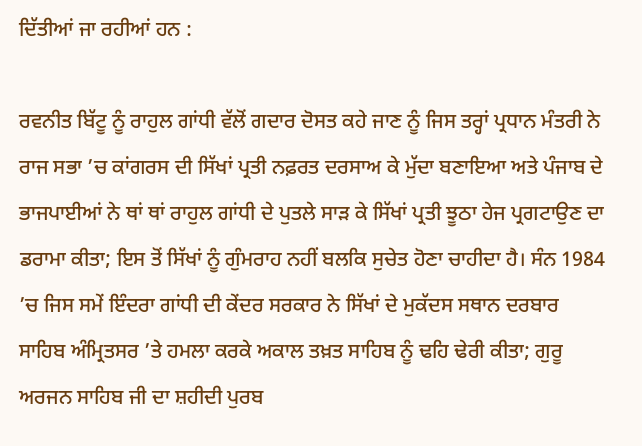ਦਿੱਤੀਆਂ ਜਾ ਰਹੀਆਂ ਹਨ :

ਰਵਨੀਤ ਬਿੱਟੂ ਨੂੰ ਰਾਹੁਲ ਗਾਂਧੀ ਵੱਲੋਂ ਗਦਾਰ ਦੋਸਤ ਕਹੇ ਜਾਣ ਨੂੰ ਜਿਸ ਤਰ੍ਹਾਂ ਪ੍ਰਧਾਨ ਮੰਤਰੀ ਨੇ ਰਾਜ ਸਭਾ ’ਚ ਕਾਂਗਰਸ ਦੀ ਸਿੱਖਾਂ ਪ੍ਰਤੀ ਨਫ਼ਰਤ ਦਰਸਾਅ ਕੇ ਮੁੱਦਾ ਬਣਾਇਆ ਅਤੇ ਪੰਜਾਬ ਦੇ ਭਾਜਪਾਈਆਂ ਨੇ ਥਾਂ ਥਾਂ ਰਾਹੁਲ ਗਾਂਧੀ ਦੇ ਪੁਤਲੇ ਸਾੜ ਕੇ ਸਿੱਖਾਂ ਪ੍ਰਤੀ ਝੂਠਾ ਹੇਜ ਪ੍ਰਗਟਾਉਣ ਦਾ ਡਰਾਮਾ ਕੀਤਾ; ਇਸ ਤੋਂ ਸਿੱਖਾਂ ਨੂੰ ਗੁੰਮਰਾਹ ਨਹੀਂ ਬਲਕਿ ਸੁਚੇਤ ਹੋਣਾ ਚਾਹੀਦਾ ਹੈ। ਸੰਨ 1984 ’ਚ ਜਿਸ ਸਮੇਂ ਇੰਦਰਾ ਗਾਂਧੀ ਦੀ ਕੇਂਦਰ ਸਰਕਾਰ ਨੇ ਸਿੱਖਾਂ ਦੇ ਮੁਕੱਦਸ ਸਥਾਨ ਦਰਬਾਰ ਸਾਹਿਬ ਅੰਮ੍ਰਿਤਸਰ ’ਤੇ ਹਮਲਾ ਕਰਕੇ ਅਕਾਲ ਤਖ਼ਤ ਸਾਹਿਬ ਨੂੰ ਢਹਿ ਢੇਰੀ ਕੀਤਾ; ਗੁਰੂ ਅਰਜਨ ਸਾਹਿਬ ਜੀ ਦਾ ਸ਼ਹੀਦੀ ਪੁਰਬ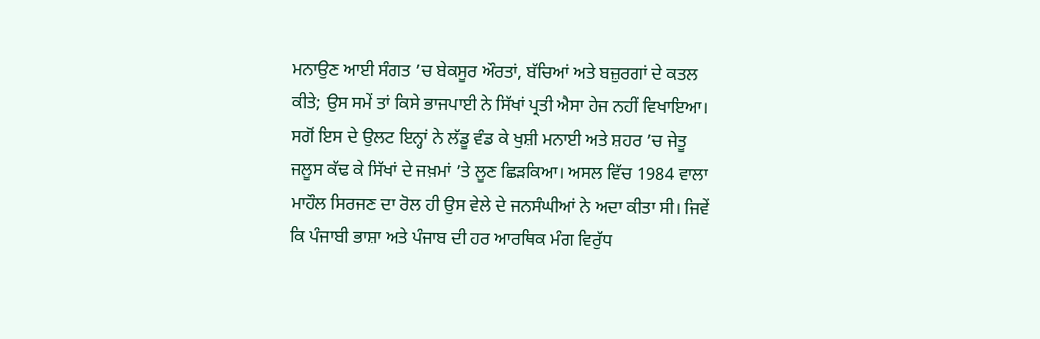ਮਨਾਉਣ ਆਈ ਸੰਗਤ ’ਚ ਬੇਕਸੂਰ ਔਰਤਾਂ, ਬੱਚਿਆਂ ਅਤੇ ਬਜ਼ੁਰਗਾਂ ਦੇ ਕਤਲ ਕੀਤੇ; ਉਸ ਸਮੇਂ ਤਾਂ ਕਿਸੇ ਭਾਜਪਾਈ ਨੇ ਸਿੱਖਾਂ ਪ੍ਰਤੀ ਐਸਾ ਹੇਜ ਨਹੀਂ ਵਿਖਾਇਆ। ਸਗੋਂ ਇਸ ਦੇ ਉਲਟ ਇਨ੍ਹਾਂ ਨੇ ਲੱਡੂ ਵੰਡ ਕੇ ਖੁਸ਼ੀ ਮਨਾਈ ਅਤੇ ਸ਼ਹਰ ’ਚ ਜੇਤੂ ਜਲੂਸ ਕੱਢ ਕੇ ਸਿੱਖਾਂ ਦੇ ਜਖ਼ਮਾਂ ’ਤੇ ਲੂਣ ਛਿੜਕਿਆ। ਅਸਲ ਵਿੱਚ 1984 ਵਾਲਾ ਮਾਹੌਲ ਸਿਰਜਣ ਦਾ ਰੋਲ ਹੀ ਉਸ ਵੇਲੇ ਦੇ ਜਨਸੰਘੀਆਂ ਨੇ ਅਦਾ ਕੀਤਾ ਸੀ। ਜਿਵੇਂ ਕਿ ਪੰਜਾਬੀ ਭਾਸ਼ਾ ਅਤੇ ਪੰਜਾਬ ਦੀ ਹਰ ਆਰਥਿਕ ਮੰਗ ਵਿਰੁੱਧ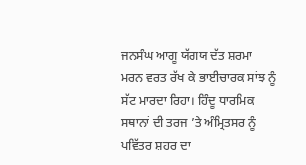ਜਨਸੰਘ ਆਗੂ ਯੱਗਯ ਦੱਤ ਸ਼ਰਮਾ ਮਰਨ ਵਰਤ ਰੱਖ ਕੇ ਭਾਈਚਾਰਕ ਸਾਂਝ ਨੂੰ ਸੱਟ ਮਾਰਦਾ ਰਿਹਾ। ਹਿੰਦੂ ਧਾਰਮਿਕ ਸਥਾਨਾਂ ਦੀ ਤਰਜ ’ਤੇ ਅੰਮ੍ਰਿਤਸਰ ਨੂੰ ਪਵਿੱਤਰ ਸ਼ਹਰ ਦਾ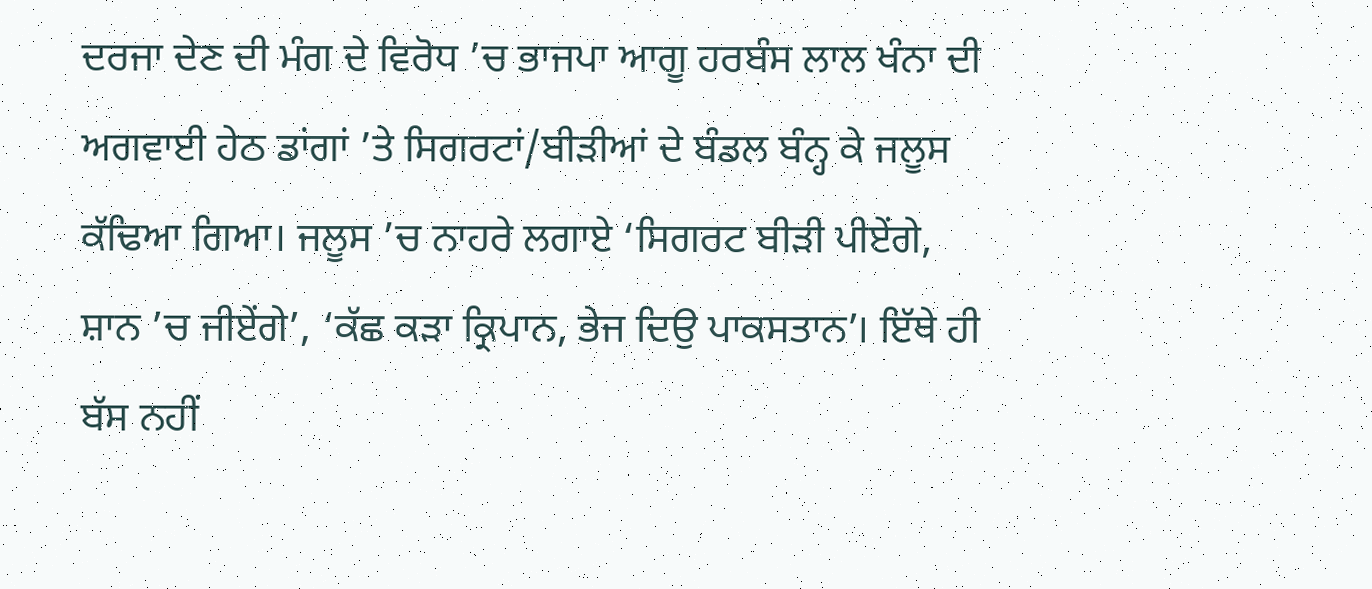ਦਰਜਾ ਦੇਣ ਦੀ ਮੰਗ ਦੇ ਵਿਰੋਧ ’ਚ ਭਾਜਪਾ ਆਗੂ ਹਰਬੰਸ ਲਾਲ ਖੰਨਾ ਦੀ ਅਗਵਾਈ ਹੇਠ ਡਾਂਗਾਂ ’ਤੇ ਸਿਗਰਟਾਂ/ਬੀੜੀਆਂ ਦੇ ਬੰਡਲ ਬੰਨ੍ਹ ਕੇ ਜਲੂਸ ਕੱਢਿਆ ਗਿਆ। ਜਲੂਸ ’ਚ ਨਾਹਰੇ ਲਗਾਏ ‘ਸਿਗਰਟ ਬੀੜੀ ਪੀਏਂਗੇ, ਸ਼ਾਨ ’ਚ ਜੀਏਂਗੇ’, ‘ਕੱਛ ਕੜਾ ਕ੍ਰਿਪਾਨ, ਭੇਜ ਦਿਉ ਪਾਕਸਤਾਨ’। ਇੱਥੇ ਹੀ ਬੱਸ ਨਹੀਂ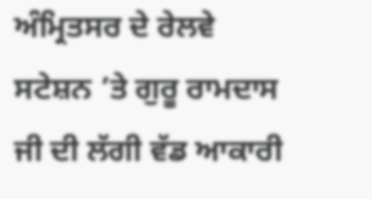ਅੰਮ੍ਰਿਤਸਰ ਦੇ ਰੇਲਵੇ ਸਟੇਸ਼ਨ ’ਤੇ ਗੁਰੂ ਰਾਮਦਾਸ ਜੀ ਦੀ ਲੱਗੀ ਵੱਡ ਆਕਾਰੀ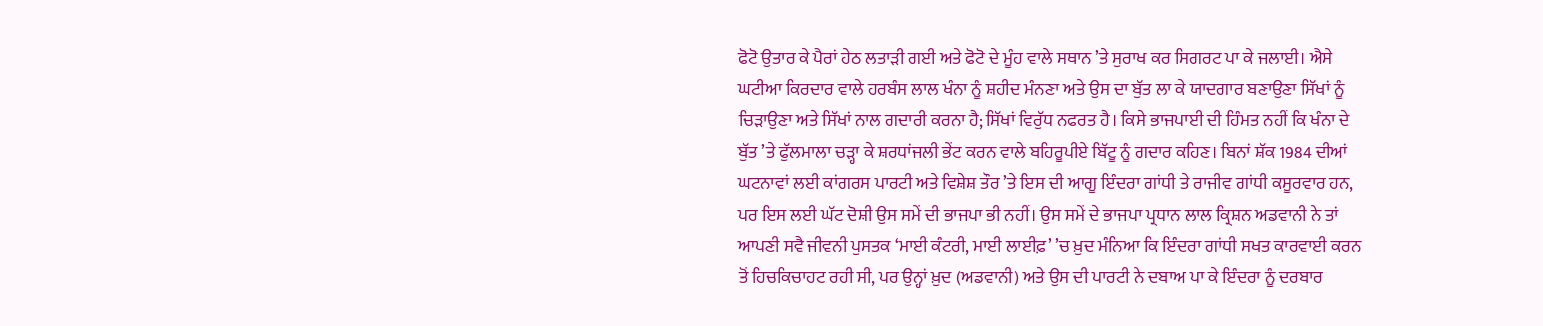ਫੋਟੋ ਉਤਾਰ ਕੇ ਪੈਰਾਂ ਹੇਠ ਲਤਾੜੀ ਗਈ ਅਤੇ ਫੋਟੋ ਦੇ ਮੂੰਹ ਵਾਲੇ ਸਥਾਨ ’ਤੇ ਸੁਰਾਖ ਕਰ ਸਿਗਰਟ ਪਾ ਕੇ ਜਲਾਈ। ਐਸੇ ਘਟੀਆ ਕਿਰਦਾਰ ਵਾਲੇ ਹਰਬੰਸ ਲਾਲ ਖੰਨਾ ਨੂੰ ਸ਼ਹੀਦ ਮੰਨਣਾ ਅਤੇ ਉਸ ਦਾ ਬੁੱਤ ਲਾ ਕੇ ਯਾਦਗਾਰ ਬਣਾਉਣਾ ਸਿੱਖਾਂ ਨੂੰ ਚਿੜਾਉਣਾ ਅਤੇ ਸਿੱਖਾਂ ਨਾਲ ਗਦਾਰੀ ਕਰਨਾ ਹੈ; ਸਿੱਖਾਂ ਵਿਰੁੱਧ ਨਫਰਤ ਹੈ। ਕਿਸੇ ਭਾਜਪਾਈ ਦੀ ਹਿੰਮਤ ਨਹੀਂ ਕਿ ਖੰਨਾ ਦੇ ਬੁੱਤ ’ਤੇ ਫੁੱਲਮਾਲਾ ਚੜ੍ਹਾ ਕੇ ਸ਼ਰਧਾਂਜਲੀ ਭੇਂਟ ਕਰਨ ਵਾਲੇ ਬਹਿਰੂਪੀਏ ਬਿੱਟੂ ਨੂੰ ਗਦਾਰ ਕਹਿਣ। ਬਿਨਾਂ ਸ਼ੱਕ 1984 ਦੀਆਂ ਘਟਨਾਵਾਂ ਲਈ ਕਾਂਗਰਸ ਪਾਰਟੀ ਅਤੇ ਵਿਸ਼ੇਸ਼ ਤੌਰ ’ਤੇ ਇਸ ਦੀ ਆਗੂ ਇੰਦਰਾ ਗਾਂਧੀ ਤੇ ਰਾਜੀਵ ਗਾਂਧੀ ਕਸੂਰਵਾਰ ਹਨ, ਪਰ ਇਸ ਲਈ ਘੱਟ ਦੋਸ਼ੀ ਉਸ ਸਮੇਂ ਦੀ ਭਾਜਪਾ ਭੀ ਨਹੀਂ। ਉਸ ਸਮੇਂ ਦੇ ਭਾਜਪਾ ਪ੍ਰਧਾਨ ਲਾਲ ਕ੍ਰਿਸ਼ਨ ਅਡਵਾਨੀ ਨੇ ਤਾਂ ਆਪਣੀ ਸਵੈ ਜੀਵਨੀ ਪੁਸਤਕ ‘ਮਾਈ ਕੰਟਰੀ, ਮਾਈ ਲਾਈਫ਼’ ’ਚ ਖ਼ੁਦ ਮੰਨਿਆ ਕਿ ਇੰਦਰਾ ਗਾਂਧੀ ਸਖਤ ਕਾਰਵਾਈ ਕਰਨ ਤੋਂ ਹਿਚਕਿਚਾਹਟ ਰਹੀ ਸੀ, ਪਰ ਉਨ੍ਹਾਂ ਖ਼ੁਦ (ਅਡਵਾਨੀ) ਅਤੇ ਉਸ ਦੀ ਪਾਰਟੀ ਨੇ ਦਬਾਅ ਪਾ ਕੇ ਇੰਦਰਾ ਨੂੰ ਦਰਬਾਰ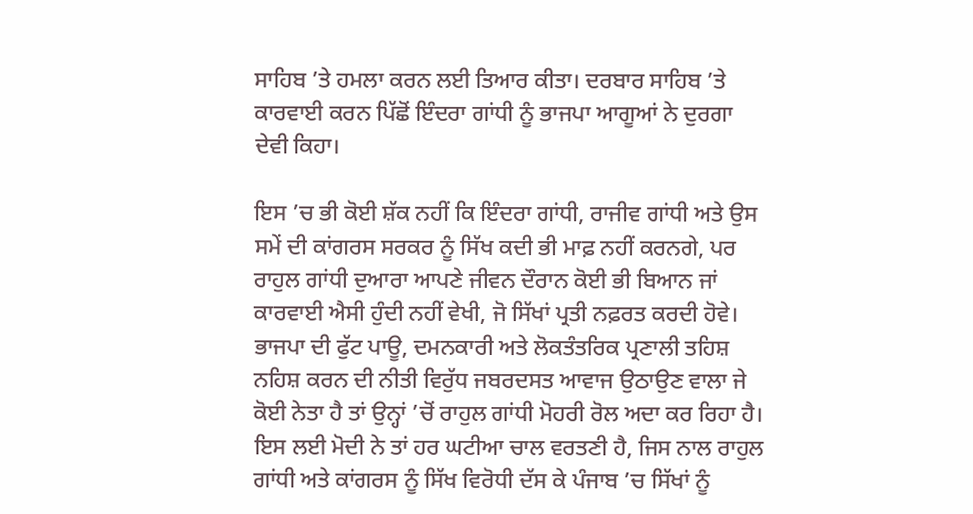ਸਾਹਿਬ ’ਤੇ ਹਮਲਾ ਕਰਨ ਲਈ ਤਿਆਰ ਕੀਤਾ। ਦਰਬਾਰ ਸਾਹਿਬ ’ਤੇ ਕਾਰਵਾਈ ਕਰਨ ਪਿੱਛੋਂ ਇੰਦਰਾ ਗਾਂਧੀ ਨੂੰ ਭਾਜਪਾ ਆਗੂਆਂ ਨੇ ਦੁਰਗਾ ਦੇਵੀ ਕਿਹਾ।

ਇਸ ’ਚ ਭੀ ਕੋਈ ਸ਼ੱਕ ਨਹੀਂ ਕਿ ਇੰਦਰਾ ਗਾਂਧੀ, ਰਾਜੀਵ ਗਾਂਧੀ ਅਤੇ ਉਸ ਸਮੇਂ ਦੀ ਕਾਂਗਰਸ ਸਰਕਰ ਨੂੰ ਸਿੱਖ ਕਦੀ ਭੀ ਮਾਫ਼ ਨਹੀਂ ਕਰਨਗੇ, ਪਰ ਰਾਹੁਲ ਗਾਂਧੀ ਦੁਆਰਾ ਆਪਣੇ ਜੀਵਨ ਦੌਰਾਨ ਕੋਈ ਭੀ ਬਿਆਨ ਜਾਂ ਕਾਰਵਾਈ ਐਸੀ ਹੁੰਦੀ ਨਹੀਂ ਵੇਖੀ, ਜੋ ਸਿੱਖਾਂ ਪ੍ਰਤੀ ਨਫ਼ਰਤ ਕਰਦੀ ਹੋਵੇ। ਭਾਜਪਾ ਦੀ ਫੁੱਟ ਪਾਊ, ਦਮਨਕਾਰੀ ਅਤੇ ਲੋਕਤੰਤਰਿਕ ਪ੍ਰਣਾਲੀ ਤਹਿਸ਼ ਨਹਿਸ਼ ਕਰਨ ਦੀ ਨੀਤੀ ਵਿਰੁੱਧ ਜਬਰਦਸਤ ਆਵਾਜ ਉਠਾਉਣ ਵਾਲਾ ਜੇ ਕੋਈ ਨੇਤਾ ਹੈ ਤਾਂ ਉਨ੍ਹਾਂ ’ਚੋਂ ਰਾਹੁਲ ਗਾਂਧੀ ਮੋਹਰੀ ਰੋਲ ਅਦਾ ਕਰ ਰਿਹਾ ਹੈ। ਇਸ ਲਈ ਮੋਦੀ ਨੇ ਤਾਂ ਹਰ ਘਟੀਆ ਚਾਲ ਵਰਤਣੀ ਹੈ, ਜਿਸ ਨਾਲ ਰਾਹੁਲ ਗਾਂਧੀ ਅਤੇ ਕਾਂਗਰਸ ਨੂੰ ਸਿੱਖ ਵਿਰੋਧੀ ਦੱਸ ਕੇ ਪੰਜਾਬ ’ਚ ਸਿੱਖਾਂ ਨੂੰ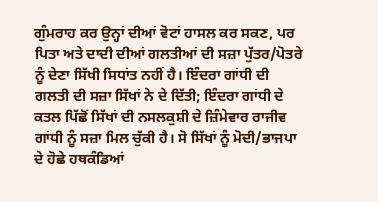ਗੁੰਮਰਾਹ ਕਰ ਉਨ੍ਹਾਂ ਦੀਆਂ ਵੋਟਾਂ ਹਾਸਲ ਕਰ ਸਕਣ, ਪਰ ਪਿਤਾ ਅਤੇ ਦਾਦੀ ਦੀਆਂ ਗਲਤੀਆਂ ਦੀ ਸਜ਼ਾ ਪੁੱਤਰ/ਪੋਤਰੇ ਨੂੰ ਦੇਣਾ ਸਿੱਖੀ ਸਿਧਾਂਤ ਨਹੀਂ ਹੈ। ਇੰਦਰਾ ਗਾਂਧੀ ਦੀ ਗਲਤੀ ਦੀ ਸਜ਼ਾ ਸਿੱਖਾਂ ਨੇ ਦੇ ਦਿੱਤੀ; ਇੰਦਰਾ ਗਾਂਧੀ ਦੇ ਕਤਲ ਪਿੱਛੋਂ ਸਿੱਖਾਂ ਦੀ ਨਸਲਕੁਸ਼ੀ ਦੇ ਜ਼ਿੰਮੇਵਾਰ ਰਾਜੀਵ ਗਾਂਧੀ ਨੂੰ ਸਜ਼ਾ ਮਿਲ ਚੁੱਕੀ ਹੈ। ਸੋ ਸਿੱਖਾਂ ਨੂੰ ਮੋਦੀ/ਭਾਜਪਾ ਦੇ ਹੋਛੇ ਹਥਕੰਡਿਆਂ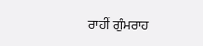ਰਾਹੀਂ ਗੁੰਮਰਾਹ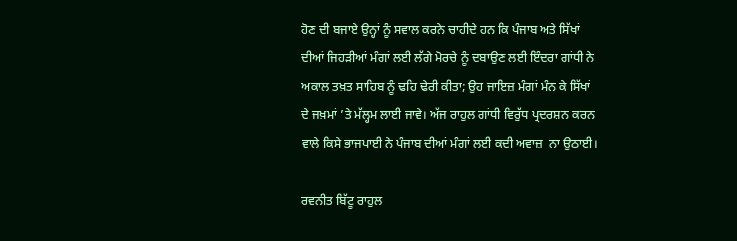ਹੋਣ ਦੀ ਬਜਾਏ ਉਨ੍ਹਾਂ ਨੂੰ ਸਵਾਲ ਕਰਨੇ ਚਾਹੀਦੇ ਹਨ ਕਿ ਪੰਜਾਬ ਅਤੇ ਸਿੱਖਾਂ ਦੀਆਂ ਜਿਹੜੀਆਂ ਮੰਗਾਂ ਲਈ ਲੱਗੇ ਮੋਰਚੇ ਨੂੰ ਦਬਾਉਣ ਲਈ ਇੰਦਰਾ ਗਾਂਧੀ ਨੇ ਅਕਾਲ ਤਖ਼ਤ ਸਾਹਿਬ ਨੂੰ ਢਹਿ ਢੇਰੀ ਕੀਤਾ; ਉਹ ਜਾਇਜ਼ ਮੰਗਾਂ ਮੰਨ ਕੇ ਸਿੱਖਾਂ ਦੇ ਜਖ਼ਮਾਂ ’ਤੇ ਮੱਲ੍ਹਮ ਲਾਈ ਜਾਵੇ। ਅੱਜ ਰਾਹੁਲ ਗਾਂਧੀ ਵਿਰੁੱਧ ਪ੍ਰਦਰਸ਼ਨ ਕਰਨ ਵਾਲੇ ਕਿਸੇ ਭਾਜਪਾਈ ਨੇ ਪੰਜਾਬ ਦੀਆਂ ਮੰਗਾਂ ਲਈ ਕਦੀ ਅਵਾਜ਼  ਨਾ ਉਠਾਈ।

ਰਵਨੀਤ ਬਿੱਟੂ ਰਾਹੁਲ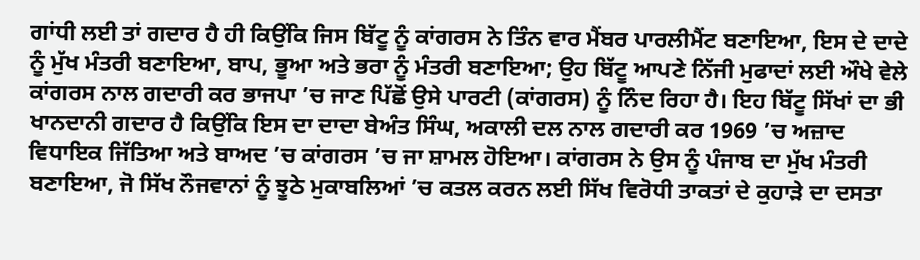ਗਾਂਧੀ ਲਈ ਤਾਂ ਗਦਾਰ ਹੈ ਹੀ ਕਿਉਂਕਿ ਜਿਸ ਬਿੱਟੂ ਨੂੰ ਕਾਂਗਰਸ ਨੇ ਤਿੰਨ ਵਾਰ ਮੈਂਬਰ ਪਾਰਲੀਮੈਂਟ ਬਣਾਇਆ, ਇਸ ਦੇ ਦਾਦੇ ਨੂੰ ਮੁੱਖ ਮੰਤਰੀ ਬਣਾਇਆ, ਬਾਪ, ਭੂਆ ਅਤੇ ਭਰਾ ਨੂੰ ਮੰਤਰੀ ਬਣਾਇਆ; ਉਹ ਬਿੱਟੂ ਆਪਣੇ ਨਿੱਜੀ ਮੁਫਾਦਾਂ ਲਈ ਔਖੇ ਵੇਲੇ ਕਾਂਗਰਸ ਨਾਲ ਗਦਾਰੀ ਕਰ ਭਾਜਪਾ ’ਚ ਜਾਣ ਪਿੱਛੋਂ ਉਸੇ ਪਾਰਟੀ (ਕਾਂਗਰਸ) ਨੂੰ ਨਿੰਦ ਰਿਹਾ ਹੈ। ਇਹ ਬਿੱਟੂ ਸਿੱਖਾਂ ਦਾ ਭੀ ਖਾਨਦਾਨੀ ਗਦਾਰ ਹੈ ਕਿਉਂਕਿ ਇਸ ਦਾ ਦਾਦਾ ਬੇਅੰਤ ਸਿੰਘ, ਅਕਾਲੀ ਦਲ ਨਾਲ ਗਦਾਰੀ ਕਰ 1969 ’ਚ ਅਜ਼ਾਦ ਵਿਧਾਇਕ ਜਿੱਤਿਆ ਅਤੇ ਬਾਅਦ ’ਚ ਕਾਂਗਰਸ ’ਚ ਜਾ ਸ਼ਾਮਲ ਹੋਇਆ। ਕਾਂਗਰਸ ਨੇ ਉਸ ਨੂੰ ਪੰਜਾਬ ਦਾ ਮੁੱਖ ਮੰਤਰੀ ਬਣਾਇਆ, ਜੋ ਸਿੱਖ ਨੌਜਵਾਨਾਂ ਨੂੰ ਝੂਠੇ ਮੁਕਾਬਲਿਆਂ ’ਚ ਕਤਲ ਕਰਨ ਲਈ ਸਿੱਖ ਵਿਰੋਧੀ ਤਾਕਤਾਂ ਦੇ ਕੁਹਾੜੇ ਦਾ ਦਸਤਾ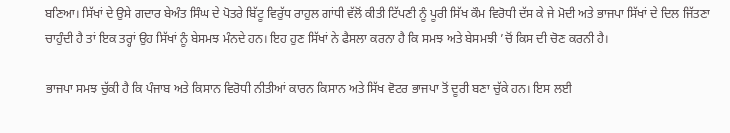ਬਣਿਆ। ਸਿੱਖਾਂ ਦੇ ਉਸੇ ਗਦਾਰ ਬੇਅੰਤ ਸਿੰਘ ਦੇ ਪੋਤਰੇ ਬਿੱਟੂ ਵਿਰੁੱਧ ਰਾਹੁਲ ਗਾਂਧੀ ਵੱਲੋਂ ਕੀਤੀ ਟਿੱਪਣੀ ਨੂੰ ਪੂਰੀ ਸਿੱਖ ਕੌਮ ਵਿਰੋਧੀ ਦੱਸ ਕੇ ਜੇ ਮੋਦੀ ਅਤੇ ਭਾਜਪਾ ਸਿੱਖਾਂ ਦੇ ਦਿਲ ਜਿੱਤਣਾ ਚਾਹੁੰਦੀ ਹੈ ਤਾਂ ਇਕ ਤਰ੍ਹਾਂ ਉਹ ਸਿੱਖਾਂ ਨੂੰ ਬੇਸਮਝ ਮੰਨਦੇ ਹਨ। ਇਹ ਹੁਣ ਸਿੱਖਾਂ ਨੇ ਫੈਸਲਾ ਕਰਨਾ ਹੈ ਕਿ ਸਮਝ ਅਤੇ ਬੇਸਮਝੀ ’ਚੋਂ ਕਿਸ ਦੀ ਚੋਣ ਕਰਨੀ ਹੈ।

ਭਾਜਪਾ ਸਮਝ ਚੁੱਕੀ ਹੈ ਕਿ ਪੰਜਾਬ ਅਤੇ ਕਿਸਾਨ ਵਿਰੋਧੀ ਨੀਤੀਆਂ ਕਾਰਨ ਕਿਸਾਨ ਅਤੇ ਸਿੱਖ ਵੋਟਰ ਭਾਜਪਾ ਤੋਂ ਦੂਰੀ ਬਣਾ ਚੁੱਕੇ ਹਨ। ਇਸ ਲਈ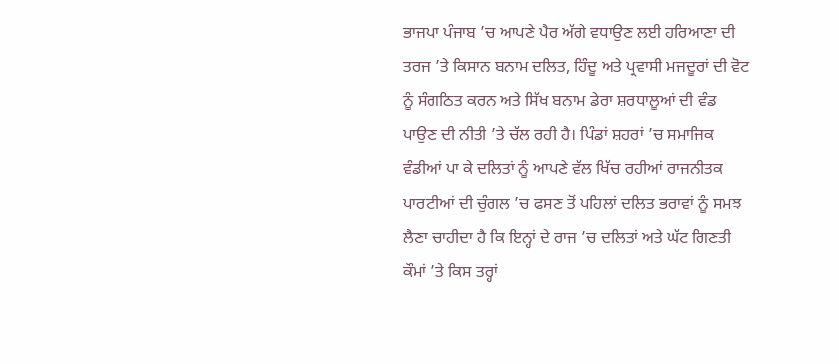ਭਾਜਪਾ ਪੰਜਾਬ ’ਚ ਆਪਣੇ ਪੈਰ ਅੱਗੇ ਵਧਾਉਣ ਲਈ ਹਰਿਆਣਾ ਦੀ ਤਰਜ ’ਤੇ ਕਿਸਾਨ ਬਨਾਮ ਦਲਿਤ, ਹਿੰਦੂ ਅਤੇ ਪ੍ਰਵਾਸੀ ਮਜਦੂਰਾਂ ਦੀ ਵੋਟ ਨੂੰ ਸੰਗਠਿਤ ਕਰਨ ਅਤੇ ਸਿੱਖ ਬਨਾਮ ਡੇਰਾ ਸ਼ਰਧਾਲੂਆਂ ਦੀ ਵੰਡ ਪਾਉਣ ਦੀ ਨੀਤੀ ’ਤੇ ਚੱਲ ਰਹੀ ਹੈ। ਪਿੰਡਾਂ ਸ਼ਹਰਾਂ ’ਚ ਸਮਾਜਿਕ ਵੰਡੀਆਂ ਪਾ ਕੇ ਦਲਿਤਾਂ ਨੂੰ ਆਪਣੇ ਵੱਲ ਖਿੱਚ ਰਹੀਆਂ ਰਾਜਨੀਤਕ ਪਾਰਟੀਆਂ ਦੀ ਚੁੰਗਲ ’ਚ ਫਸਣ ਤੋਂ ਪਹਿਲਾਂ ਦਲਿਤ ਭਰਾਵਾਂ ਨੂੰ ਸਮਝ ਲੈਣਾ ਚਾਹੀਦਾ ਹੈ ਕਿ ਇਨ੍ਹਾਂ ਦੇ ਰਾਜ ’ਚ ਦਲਿਤਾਂ ਅਤੇ ਘੱਟ ਗਿਣਤੀ ਕੌਮਾਂ ’ਤੇ ਕਿਸ ਤਰ੍ਹਾਂ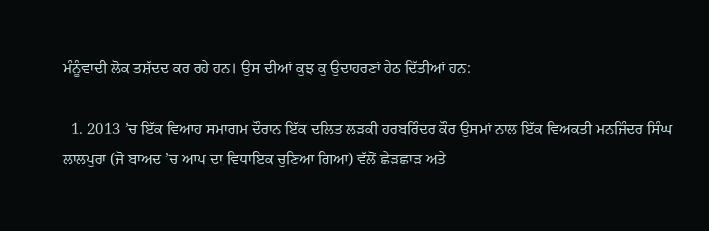ਮੰਨੂੰਵਾਦੀ ਲੋਕ ਤਸ਼ੱਦਦ ਕਰ ਰਹੇ ਹਨ। ਉਸ ਦੀਆਂ ਕੁਝ ਕੁ ਉਦਾਹਰਣਾਂ ਹੇਠ ਦਿੱਤੀਆਂ ਹਨ:

  1. 2013 ’ਚ ਇੱਕ ਵਿਆਹ ਸਮਾਗਮ ਦੌਰਾਨ ਇੱਕ ਦਲਿਤ ਲੜਕੀ ਹਰਬਰਿੰਦਰ ਕੌਰ ਉਸਮਾਂ ਨਾਲ ਇੱਕ ਵਿਅਕਤੀ ਮਨਜਿੰਦਰ ਸਿੰਘ ਲਾਲਪੁਰਾ (ਜੋ ਬਾਅਦ ’ਚ ਆਪ ਦਾ ਵਿਧਾਇਕ ਚੁਣਿਆ ਗਿਆ) ਵੱਲੋਂ ਛੇੜਛਾੜ ਅਤੇ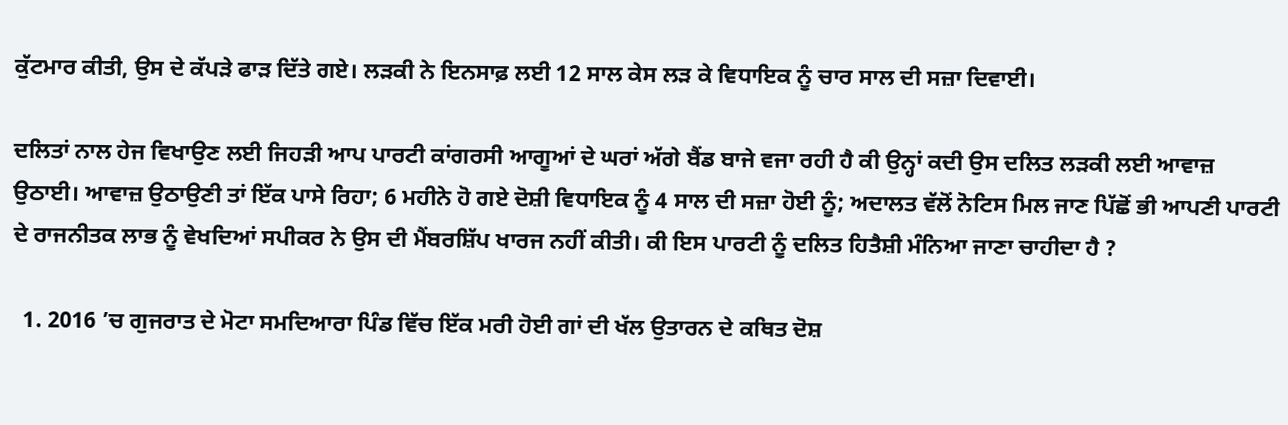ਕੁੱਟਮਾਰ ਕੀਤੀ, ਉਸ ਦੇ ਕੱਪੜੇ ਫਾੜ ਦਿੱਤੇ ਗਏ। ਲੜਕੀ ਨੇ ਇਨਸਾਫ਼ ਲਈ 12 ਸਾਲ ਕੇਸ ਲੜ ਕੇ ਵਿਧਾਇਕ ਨੂੰ ਚਾਰ ਸਾਲ ਦੀ ਸਜ਼ਾ ਦਿਵਾਈ।

ਦਲਿਤਾਂ ਨਾਲ ਹੇਜ ਵਿਖਾਉਣ ਲਈ ਜਿਹੜੀ ਆਪ ਪਾਰਟੀ ਕਾਂਗਰਸੀ ਆਗੂਆਂ ਦੇ ਘਰਾਂ ਅੱਗੇ ਬੈਂਡ ਬਾਜੇ ਵਜਾ ਰਹੀ ਹੈ ਕੀ ਉਨ੍ਹਾਂ ਕਦੀ ਉਸ ਦਲਿਤ ਲੜਕੀ ਲਈ ਆਵਾਜ਼ ਉਠਾਈ। ਆਵਾਜ਼ ਉਠਾਉਣੀ ਤਾਂ ਇੱਕ ਪਾਸੇ ਰਿਹਾ; 6 ਮਹੀਨੇ ਹੋ ਗਏ ਦੋਸ਼ੀ ਵਿਧਾਇਕ ਨੂੰ 4 ਸਾਲ ਦੀ ਸਜ਼ਾ ਹੋਈ ਨੂੰ; ਅਦਾਲਤ ਵੱਲੋਂ ਨੋਟਿਸ ਮਿਲ ਜਾਣ ਪਿੱਛੋਂ ਭੀ ਆਪਣੀ ਪਾਰਟੀ ਦੇ ਰਾਜਨੀਤਕ ਲਾਭ ਨੂੰ ਵੇਖਦਿਆਂ ਸਪੀਕਰ ਨੇ ਉਸ ਦੀ ਮੈਂਬਰਸ਼ਿੱਪ ਖਾਰਜ ਨਹੀਂ ਕੀਤੀ। ਕੀ ਇਸ ਪਾਰਟੀ ਨੂੰ ਦਲਿਤ ਹਿਤੈਸ਼ੀ ਮੰਨਿਆ ਜਾਣਾ ਚਾਹੀਦਾ ਹੈ ?

  1. 2016 ’ਚ ਗੁਜਰਾਤ ਦੇ ਮੋਟਾ ਸਮਦਿਆਰਾ ਪਿੰਡ ਵਿੱਚ ਇੱਕ ਮਰੀ ਹੋਈ ਗਾਂ ਦੀ ਖੱਲ ਉਤਾਰਨ ਦੇ ਕਥਿਤ ਦੋਸ਼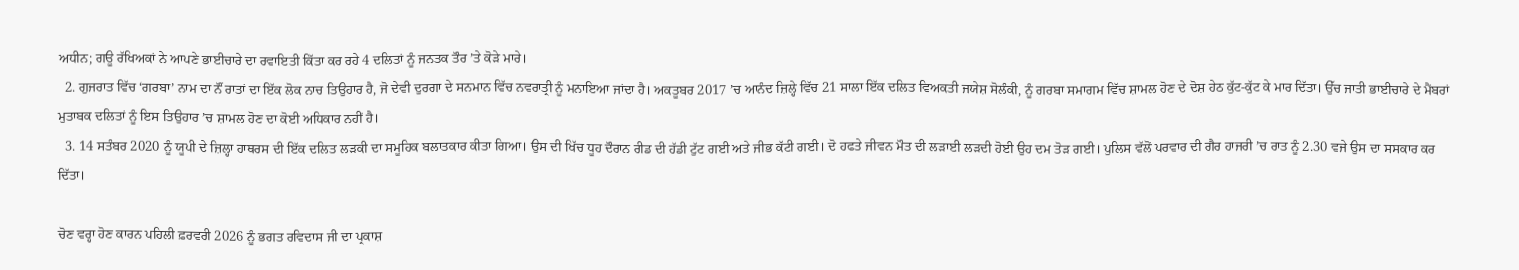ਅਧੀਨ; ਗਊ ਰੱਖਿਅਕਾਂ ਨੇ ਆਪਣੇ ਭਾਈਚਾਰੇ ਦਾ ਰਵਾਇਤੀ ਕਿੱਤਾ ਕਰ ਰਹੇ 4 ਦਲਿਤਾਂ ਨੂੰ ਜਨਤਕ ਤੌਰ ’ਤੇ ਕੋੜੇ ਮਾਰੇ।
  2. ਗੁਜਰਾਤ ਵਿੱਚ ‘ਗਰਬਾ’ ਨਾਮ ਦਾ ਨੌਂ ਰਾਤਾਂ ਦਾ ਇੱਕ ਲੋਕ ਨਾਚ ਤਿਉਹਾਰ ਹੈ, ਜੋ ਦੇਵੀ ਦੁਰਗਾ ਦੇ ਸਨਮਾਨ ਵਿੱਚ ਨਵਰਾਤ੍ਰੀ ਨੂੰ ਮਨਾਇਆ ਜਾਂਦਾ ਹੈ। ਅਕਤੂਬਰ 2017 ’ਚ ਆਨੰਦ ਜ਼ਿਲ੍ਹੇ ਵਿੱਚ 21 ਸਾਲਾ ਇੱਕ ਦਲਿਤ ਵਿਅਕਤੀ ਜਯੇਸ਼ ਸੋਲੰਕੀ, ਨੂੰ ਗਰਬਾ ਸਮਾਗਮ ਵਿੱਚ ਸ਼ਾਮਲ ਹੋਣ ਦੇ ਦੋਸ਼ ਹੇਠ ਕੁੱਟ-ਕੁੱਟ ਕੇ ਮਾਰ ਦਿੱਤਾ। ਉੱਚ ਜਾਤੀ ਭਾਈਚਾਰੇ ਦੇ ਮੈਂਬਰਾਂ ਮੁਤਾਬਕ ਦਲਿਤਾਂ ਨੂੰ ਇਸ ਤਿਉਹਾਰ ’ਚ ਸ਼ਾਮਲ ਹੋਣ ਦਾ ਕੋਈ ਅਧਿਕਾਰ ਨਹੀਂ ਹੈ।
  3. 14 ਸਤੰਬਰ 2020 ਨੂੰ ਯੂਪੀ ਦੇ ਜ਼ਿਲ੍ਹਾ ਹਾਥਰਸ ਦੀ ਇੱਕ ਦਲਿਤ ਲੜਕੀ ਦਾ ਸਮੂਹਿਕ ਬਲਾਤਕਾਰ ਕੀਤਾ ਗਿਆ। ਉਸ ਦੀ ਖਿੱਚ ਧੂਹ ਦੌਰਾਨ ਰੀਡ ਦੀ ਹੱਡੀ ਟੁੱਟ ਗਈ ਅਤੇ ਜੀਭ ਕੱਟੀ ਗਈ। ਦੋ ਹਫਤੇ ਜੀਵਨ ਮੌਤ ਦੀ ਲੜਾਈ ਲੜਦੀ ਹੋਈ ਉਹ ਦਮ ਤੋੜ ਗਈ। ਪੁਲਿਸ ਵੱਲੋਂ ਪਰਵਾਰ ਦੀ ਗੈਰ ਹਾਜਰੀ ’ਚ ਰਾਤ ਨੂੰ 2.30 ਵਜੇ ਉਸ ਦਾ ਸਸਕਾਰ ਕਰ ਦਿੱਤਾ।

ਚੋਣ ਵਰ੍ਹਾ ਹੋਣ ਕਾਰਨ ਪਹਿਲੀ ਫ਼ਰਵਰੀ 2026 ਨੂੰ ਭਗਤ ਰਵਿਦਾਸ ਜੀ ਦਾ ਪ੍ਰਕਾਸ਼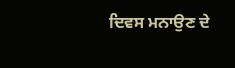ਦਿਵਸ ਮਨਾਉਣ ਦੇ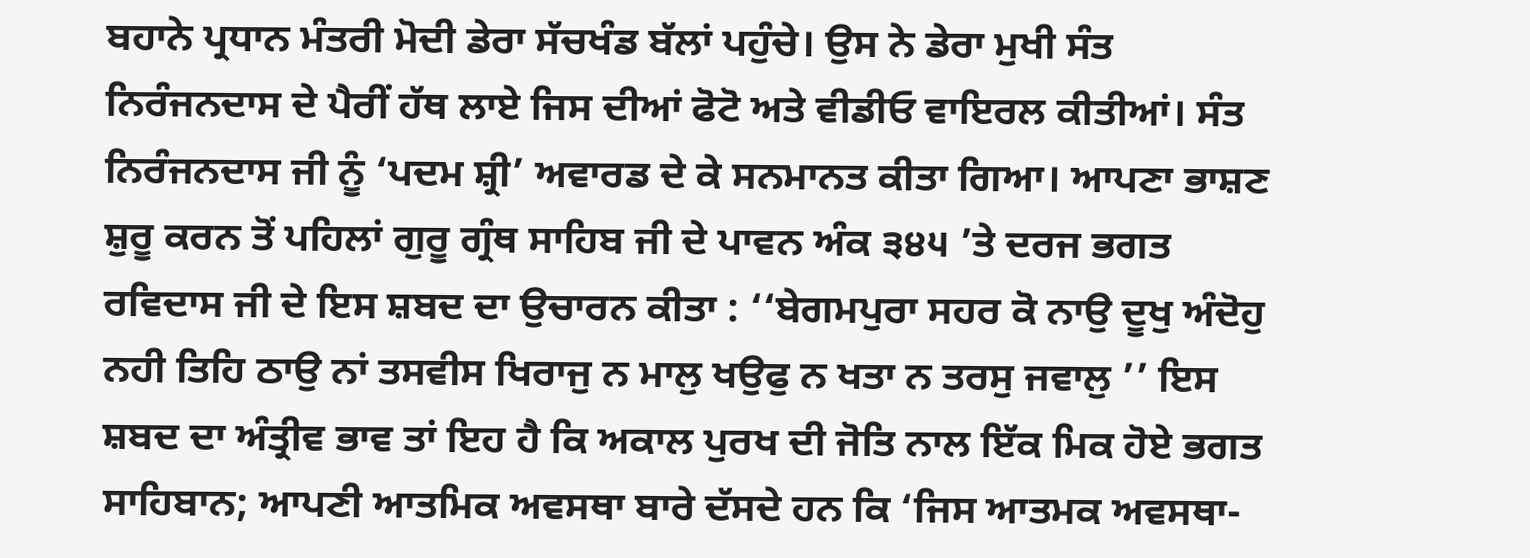ਬਹਾਨੇ ਪ੍ਰਧਾਨ ਮੰਤਰੀ ਮੋਦੀ ਡੇਰਾ ਸੱਚਖੰਡ ਬੱਲਾਂ ਪਹੁੰਚੇ। ਉਸ ਨੇ ਡੇਰਾ ਮੁਖੀ ਸੰਤ ਨਿਰੰਜਨਦਾਸ ਦੇ ਪੈਰੀਂ ਹੱਥ ਲਾਏ ਜਿਸ ਦੀਆਂ ਫੋਟੋ ਅਤੇ ਵੀਡੀਓ ਵਾਇਰਲ ਕੀਤੀਆਂ। ਸੰਤ ਨਿਰੰਜਨਦਾਸ ਜੀ ਨੂੰ ‘ਪਦਮ ਸ਼੍ਰੀ’ ਅਵਾਰਡ ਦੇ ਕੇ ਸਨਮਾਨਤ ਕੀਤਾ ਗਿਆ। ਆਪਣਾ ਭਾਸ਼ਣ ਸ਼ੁਰੂ ਕਰਨ ਤੋਂ ਪਹਿਲਾਂ ਗੁਰੂ ਗ੍ਰੰਥ ਸਾਹਿਬ ਜੀ ਦੇ ਪਾਵਨ ਅੰਕ ੩੪੫ ’ਤੇ ਦਰਜ ਭਗਤ ਰਵਿਦਾਸ ਜੀ ਦੇ ਇਸ ਸ਼ਬਦ ਦਾ ਉਚਾਰਨ ਕੀਤਾ : ‘‘ਬੇਗਮਪੁਰਾ ਸਹਰ ਕੋ ਨਾਉ ਦੂਖੁ ਅੰਦੋਹੁ ਨਹੀ ਤਿਹਿ ਠਾਉ ਨਾਂ ਤਸਵੀਸ ਖਿਰਾਜੁ ਨ ਮਾਲੁ ਖਉਫੁ ਨ ਖਤਾ ਨ ਤਰਸੁ ਜਵਾਲੁ ’’ ਇਸ ਸ਼ਬਦ ਦਾ ਅੰਤ੍ਰੀਵ ਭਾਵ ਤਾਂ ਇਹ ਹੈ ਕਿ ਅਕਾਲ ਪੁਰਖ ਦੀ ਜੋਤਿ ਨਾਲ ਇੱਕ ਮਿਕ ਹੋਏ ਭਗਤ ਸਾਹਿਬਾਨ; ਆਪਣੀ ਆਤਮਿਕ ਅਵਸਥਾ ਬਾਰੇ ਦੱਸਦੇ ਹਨ ਕਿ ‘ਜਿਸ ਆਤਮਕ ਅਵਸਥਾ-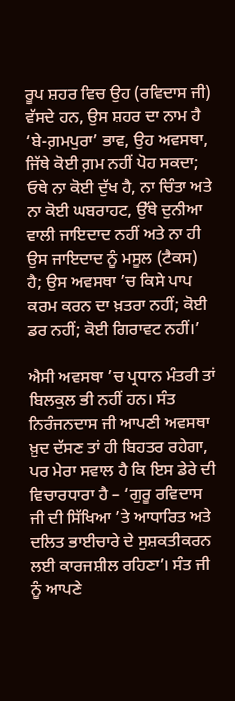ਰੂਪ ਸ਼ਹਰ ਵਿਚ ਉਹ (ਰਵਿਦਾਸ ਜੀ) ਵੱਸਦੇ ਹਨ, ਉਸ ਸ਼ਹਰ ਦਾ ਨਾਮ ਹੈ ‘ਬੇ-ਗ਼ਮਪੁਰਾ’ ਭਾਵ, ਉਹ ਅਵਸਥਾ, ਜਿੱਥੇ ਕੋਈ ਗ਼ਮ ਨਹੀਂ ਪੋਹ ਸਕਦਾ; ਓਥੇ ਨਾ ਕੋਈ ਦੁੱਖ ਹੈ, ਨਾ ਚਿੰਤਾ ਅਤੇ ਨਾ ਕੋਈ ਘਬਰਾਹਟ, ਉੱਥੇ ਦੁਨੀਆ ਵਾਲੀ ਜਾਇਦਾਦ ਨਹੀਂ ਅਤੇ ਨਾ ਹੀ ਉਸ ਜਾਇਦਾਦ ਨੂੰ ਮਸੂਲ (ਟੈਕਸ) ਹੈ; ਉਸ ਅਵਸਥਾ ’ਚ ਕਿਸੇ ਪਾਪ ਕਰਮ ਕਰਨ ਦਾ ਖ਼ਤਰਾ ਨਹੀਂ; ਕੋਈ ਡਰ ਨਹੀਂ; ਕੋਈ ਗਿਰਾਵਟ ਨਹੀਂ।’

ਐਸੀ ਅਵਸਥਾ ’ਚ ਪ੍ਰਧਾਨ ਮੰਤਰੀ ਤਾਂ ਬਿਲਕੁਲ ਭੀ ਨਹੀਂ ਹਨ। ਸੰਤ ਨਿਰੰਜਨਦਾਸ ਜੀ ਆਪਣੀ ਅਵਸਥਾ ਖ਼ੁਦ ਦੱਸਣ ਤਾਂ ਹੀ ਬਿਹਤਰ ਰਹੇਗਾ, ਪਰ ਮੇਰਾ ਸਵਾਲ ਹੈ ਕਿ ਇਸ ਡੇਰੇ ਦੀ ਵਿਚਾਰਧਾਰਾ ਹੈ – ‘ਗੁਰੂ ਰਵਿਦਾਸ ਜੀ ਦੀ ਸਿੱਖਿਆ ’ਤੇ ਆਧਾਰਿਤ ਅਤੇ ਦਲਿਤ ਭਾਈਚਾਰੇ ਦੇ ਸੁਸ਼ਕਤੀਕਰਨ ਲਈ ਕਾਰਜਸ਼ੀਲ ਰਹਿਣਾ’। ਸੰਤ ਜੀ ਨੂੰ ਆਪਣੇ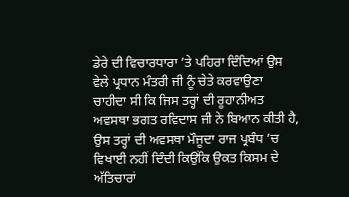ਡੇਰੇ ਦੀ ਵਿਚਾਰਧਾਰਾ ’ਤੇ ਪਹਿਰਾ ਦਿੰਦਿਆਂ ਉਸ ਵੇਲੇ ਪ੍ਰਧਾਨ ਮੰਤਰੀ ਜੀ ਨੂੰ ਚੇਤੇ ਕਰਵਾਉਣਾ ਚਾਹੀਦਾ ਸੀ ਕਿ ਜਿਸ ਤਰ੍ਹਾਂ ਦੀ ਰੂਹਾਨੀਅਤ ਅਵਸਥਾ ਭਗਤ ਰਵਿਦਾਸ ਜੀ ਨੇ ਬਿਆਨ ਕੀਤੀ ਹੈ, ਉਸ ਤਰ੍ਹਾਂ ਦੀ ਅਵਸਥਾ ਮੌਜੂਦਾ ਰਾਜ ਪ੍ਰਬੰਧ ’ਚ ਵਿਖਾਈ ਨਹੀਂ ਦਿੰਦੀ ਕਿਉਂਕਿ ਉਕਤ ਕਿਸਮ ਦੇ ਅੱਤਿਚਾਰਾਂ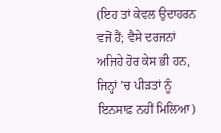(ਇਹ ਤਾਂ ਕੇਵਲ ਉਦਾਹਰਨ ਵਜੋਂ ਹੈਂ; ਵੈਸੇ ਦਰਜਨਾਂ ਅਜਿਹੇ ਹੋਰ ਕੇਸ ਭੀ ਹਨ, ਜਿਨ੍ਹਾਂ ’ਚ ਪੀੜਤਾਂ ਨੂੰ ਇਨਸਾਫ਼ ਨਹੀਂ ਮਿਲਿਆ)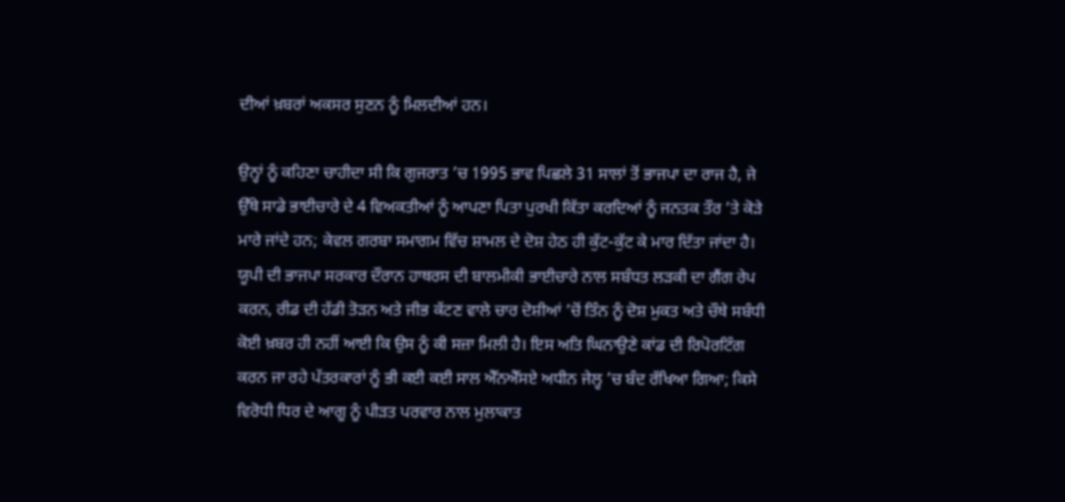ਦੀਆਂ ਖ਼ਬਰਾਂ ਅਕਸਰ ਸੁਣਨ ਨੂੰ ਮਿਲਦੀਆਂ ਹਨ।

ਉਨ੍ਹਾਂ ਨੂੰ ਕਹਿਣਾ ਚਾਹੀਦਾ ਸੀ ਕਿ ਗੁਜਰਾਤ ’ਚ 1995 ਭਾਵ ਪਿਛਲੇ 31 ਸਾਲਾਂ ਤੋਂ ਭਾਜਪਾ ਦਾ ਰਾਜ ਹੈ, ਜੇ ਉੱਥੇ ਸਾਡੇ ਭਾਈਚਾਰੇ ਦੇ 4 ਵਿਅਕਤੀਆਂ ਨੂੰ ਆਪਣਾ ਪਿਤਾ ਪੁਰਖੀ ਕਿੱਤਾ ਕਰਦਿਆਂ ਨੂੰ ਜਨਤਕ ਤੌਰ ’ਤੇ ਕੋੜੇ ਮਾਰੇ ਜਾਂਦੇ ਹਨ; ਕੇਵਲ ਗਰਬਾ ਸਮਾਗਮ ਵਿੱਚ ਸ਼ਾਮਲ ਦੇ ਦੋਸ਼ ਹੇਠ ਹੀ ਕੁੱਟ-ਕੁੱਟ ਕੇ ਮਾਰ ਦਿੱਤਾ ਜਾਂਦਾ ਹੈ। ਯੂਪੀ ਦੀ ਭਾਜਪਾ ਸਰਕਾਰ ਦੌਰਾਨ ਹਾਥਰਸ ਦੀ ਬਾਲਮੀਕੀ ਭਾਈਚਾਰੇ ਨਾਲ ਸਬੰਧਤ ਲੜਕੀ ਦਾ ਗੈਂਗ ਰੇਪ ਕਰਨ, ਰੀਡ ਦੀ ਹੱਡੀ ਤੋੜਨ ਅਤੇ ਜੀਭ ਕੱਟਣ ਵਾਲੇ ਚਾਰ ਦੋਸ਼ੀਆਂ ’ਚੋਂ ਤਿੰਨ ਨੂੰ ਦੋਸ਼ ਮੁਕਤ ਅਤੇ ਚੌਥੇ ਸਬੰਧੀ ਕੋਈ ਖ਼ਬਰ ਹੀ ਨਹੀਂ ਆਈ ਕਿ ਉਸ ਨੂੰ ਕੀ ਸਜ਼ਾ ਮਿਲੀ ਹੈ। ਇਸ ਅਤਿ ਘਿਨਾਉਣੇ ਕਾਂਡ ਦੀ ਰਿਪੋਰਟਿੰਗ ਕਰਨ ਜਾ ਰਹੇ ਪੱਤਰਕਾਰਾਂ ਨੂੰ ਭੀ ਕਈ ਕਈ ਸਾਲ ਐੱਨਐੱਸਏ ਅਧੀਨ ਜੇਲ੍ਹ ’ਚ ਬੰਦ ਰੱਖਿਆ ਗਿਆ; ਕਿਸੇ ਵਿਰੋਧੀ ਧਿਰ ਦੇ ਆਗੂ ਨੂੰ ਪੀੜਤ ਪਰਵਾਰ ਨਾਲ ਮੁਲਾਕਾਤ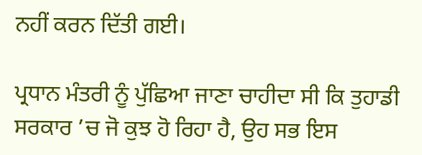ਨਹੀਂ ਕਰਨ ਦਿੱਤੀ ਗਈ।

ਪ੍ਰਧਾਨ ਮੰਤਰੀ ਨੂੰ ਪੁੱਛਿਆ ਜਾਣਾ ਚਾਹੀਦਾ ਸੀ ਕਿ ਤੁਹਾਡੀ ਸਰਕਾਰ ’ਚ ਜੋ ਕੁਝ ਹੋ ਰਿਹਾ ਹੈ, ਉਹ ਸਭ ਇਸ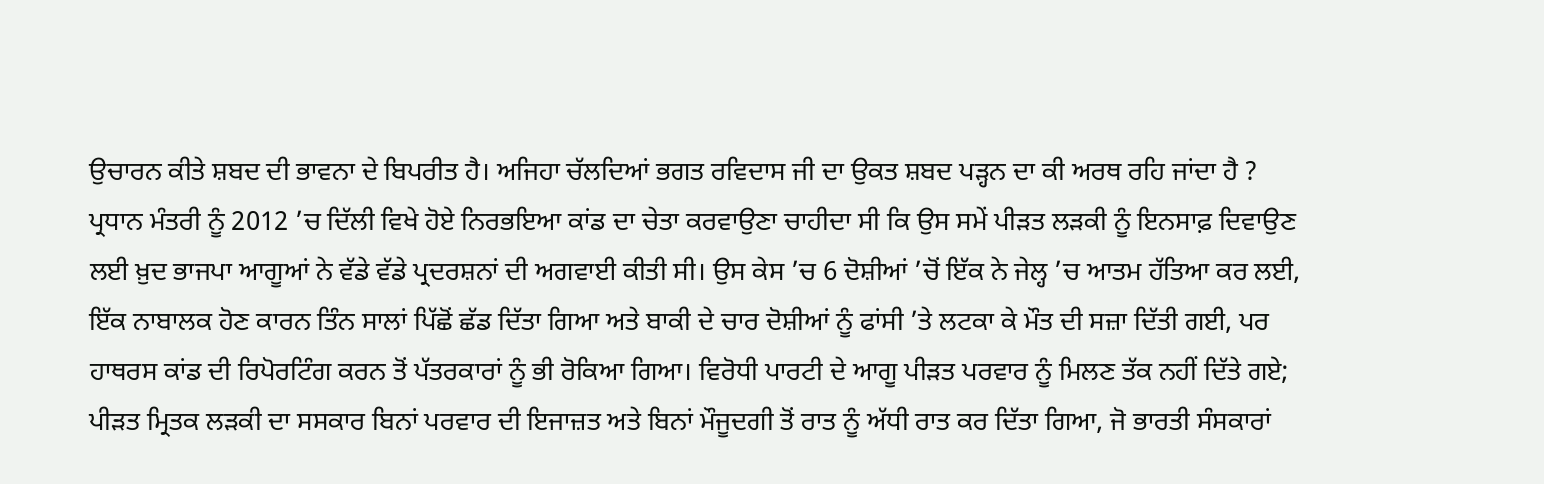ਉਚਾਰਨ ਕੀਤੇ ਸ਼ਬਦ ਦੀ ਭਾਵਨਾ ਦੇ ਬਿਪਰੀਤ ਹੈ। ਅਜਿਹਾ ਚੱਲਦਿਆਂ ਭਗਤ ਰਵਿਦਾਸ ਜੀ ਦਾ ਉਕਤ ਸ਼ਬਦ ਪੜ੍ਹਨ ਦਾ ਕੀ ਅਰਥ ਰਹਿ ਜਾਂਦਾ ਹੈ ? ਪ੍ਰਧਾਨ ਮੰਤਰੀ ਨੂੰ 2012 ’ਚ ਦਿੱਲੀ ਵਿਖੇ ਹੋਏ ਨਿਰਭਇਆ ਕਾਂਡ ਦਾ ਚੇਤਾ ਕਰਵਾਉਣਾ ਚਾਹੀਦਾ ਸੀ ਕਿ ਉਸ ਸਮੇਂ ਪੀੜਤ ਲੜਕੀ ਨੂੰ ਇਨਸਾਫ਼ ਦਿਵਾਉਣ ਲਈ ਖ਼ੁਦ ਭਾਜਪਾ ਆਗੂਆਂ ਨੇ ਵੱਡੇ ਵੱਡੇ ਪ੍ਰਦਰਸ਼ਨਾਂ ਦੀ ਅਗਵਾਈ ਕੀਤੀ ਸੀ। ਉਸ ਕੇਸ ’ਚ 6 ਦੋਸ਼ੀਆਂ ’ਚੋਂ ਇੱਕ ਨੇ ਜੇਲ੍ਹ ’ਚ ਆਤਮ ਹੱਤਿਆ ਕਰ ਲਈ, ਇੱਕ ਨਾਬਾਲਕ ਹੋਣ ਕਾਰਨ ਤਿੰਨ ਸਾਲਾਂ ਪਿੱਛੋਂ ਛੱਡ ਦਿੱਤਾ ਗਿਆ ਅਤੇ ਬਾਕੀ ਦੇ ਚਾਰ ਦੋਸ਼ੀਆਂ ਨੂੰ ਫਾਂਸੀ ’ਤੇ ਲਟਕਾ ਕੇ ਮੌਤ ਦੀ ਸਜ਼ਾ ਦਿੱਤੀ ਗਈ, ਪਰ ਹਾਥਰਸ ਕਾਂਡ ਦੀ ਰਿਪੋਰਟਿੰਗ ਕਰਨ ਤੋਂ ਪੱਤਰਕਾਰਾਂ ਨੂੰ ਭੀ ਰੋਕਿਆ ਗਿਆ। ਵਿਰੋਧੀ ਪਾਰਟੀ ਦੇ ਆਗੂ ਪੀੜਤ ਪਰਵਾਰ ਨੂੰ ਮਿਲਣ ਤੱਕ ਨਹੀਂ ਦਿੱਤੇ ਗਏ; ਪੀੜਤ ਮ੍ਰਿਤਕ ਲੜਕੀ ਦਾ ਸਸਕਾਰ ਬਿਨਾਂ ਪਰਵਾਰ ਦੀ ਇਜਾਜ਼ਤ ਅਤੇ ਬਿਨਾਂ ਮੌਜੂਦਗੀ ਤੋਂ ਰਾਤ ਨੂੰ ਅੱਧੀ ਰਾਤ ਕਰ ਦਿੱਤਾ ਗਿਆ, ਜੋ ਭਾਰਤੀ ਸੰਸਕਾਰਾਂ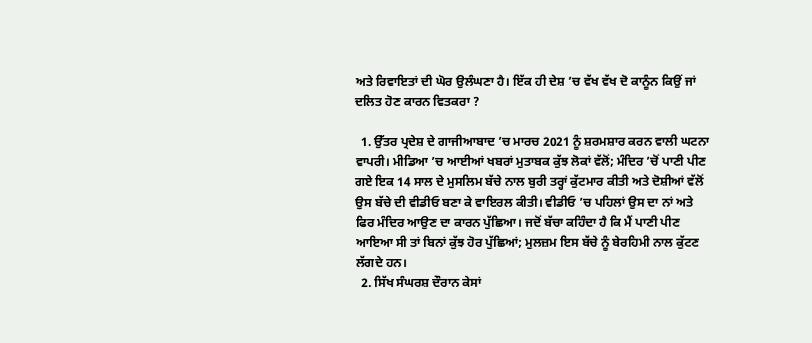ਅਤੇ ਰਿਵਾਇਤਾਂ ਦੀ ਘੋਰ ਉਲੰਘਣਾ ਹੈ। ਇੱਕ ਹੀ ਦੇਸ਼ ’ਚ ਵੱਖ ਵੱਖ ਦੋ ਕਾਨੂੰਨ ਕਿਉਂ ਜਾਂ ਦਲਿਤ ਹੋਣ ਕਾਰਨ ਵਿਤਕਰਾ ?

  1. ਉੱਤਰ ਪ੍ਰਦੇਸ਼ ਦੇ ਗਾਜੀਆਬਾਦ ’ਚ ਮਾਰਚ 2021 ਨੂੰ ਸ਼ਰਮਸ਼ਾਰ ਕਰਨ ਵਾਲੀ ਘਟਨਾ ਵਾਪਰੀ। ਮੀਡਿਆ ’ਚ ਆਈਆਂ ਖਬਰਾਂ ਮੁਤਾਬਕ ਕੁੱਝ ਲੋਕਾਂ ਵੱਲੋਂ; ਮੰਦਿਰ ’ਚੋਂ ਪਾਣੀ ਪੀਣ ਗਏ ਇਕ 14 ਸਾਲ ਦੇ ਮੁਸਲਿਮ ਬੱਚੇ ਨਾਲ ਬੁਰੀ ਤਰ੍ਹਾਂ ਕੁੱਟਮਾਰ ਕੀਤੀ ਅਤੇ ਦੋਸ਼ੀਆਂ ਵੱਲੋਂ ਉਸ ਬੱਚੇ ਦੀ ਵੀਡੀਓ ਬਣਾ ਕੇ ਵਾਇਰਲ ਕੀਤੀ। ਵੀਡੀਓ ’ਚ ਪਹਿਲਾਂ ਉਸ ਦਾ ਨਾਂ ਅਤੇ ਫਿਰ ਮੰਦਿਰ ਆਉਣ ਦਾ ਕਾਰਨ ਪੁੱਛਿਆ। ਜਦੋਂ ਬੱਚਾ ਕਹਿੰਦਾ ਹੈ ਕਿ ਮੈਂ ਪਾਣੀ ਪੀਣ ਆਇਆ ਸੀ ਤਾਂ ਬਿਨਾਂ ਕੁੱਝ ਹੋਰ ਪੁੱਛਿਆਂ; ਮੁਲਜ਼ਮ ਇਸ ਬੱਚੇ ਨੂੰ ਬੇਰਹਿਮੀ ਨਾਲ ਕੁੱਟਣ ਲੱਗਦੇ ਹਨ।
  2. ਸਿੱਖ ਸੰਘਰਸ਼ ਦੌਰਾਨ ਕੇਸਾਂ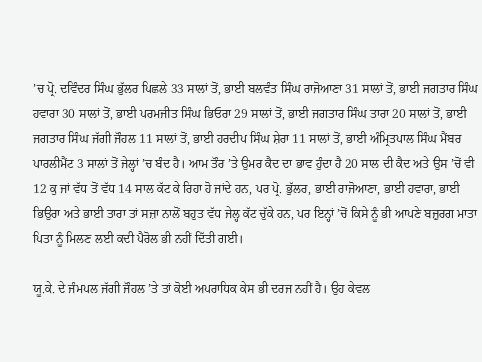’ਚ ਪ੍ਰੋ. ਦਵਿੰਦਰ ਸਿੰਘ ਭੁੱਲਰ ਪਿਛਲੇ 33 ਸਾਲਾਂ ਤੋਂ, ਭਾਈ ਬਲਵੰਤ ਸਿੰਘ ਰਾਜੋਆਣਾ 31 ਸਾਲਾਂ ਤੋਂ, ਭਾਈ ਜਗਤਾਰ ਸਿੰਘ ਹਵਾਰਾ 30 ਸਾਲਾਂ ਤੋਂ, ਭਾਈ ਪਰਮਜੀਤ ਸਿੰਘ ਭਿਓਰਾ 29 ਸਾਲਾਂ ਤੋਂ, ਭਾਈ ਜਗਤਾਰ ਸਿੰਘ ਤਾਰਾ 20 ਸਾਲਾਂ ਤੋਂ, ਭਾਈ ਜਗਤਾਰ ਸਿੰਘ ਜੱਗੀ ਜੌਹਲ 11 ਸਾਲਾਂ ਤੋਂ, ਭਾਈ ਹਰਦੀਪ ਸਿੰਘ ਸ਼ੇਰਾ 11 ਸਾਲਾਂ ਤੋਂ, ਭਾਈ ਅੰਮ੍ਰਿਤਪਾਲ ਸਿੰਘ ਮੈਂਬਰ ਪਾਰਲੀਮੈਂਟ 3 ਸਾਲਾਂ ਤੋਂ ਜੇਲ੍ਹਾਂ ’ਚ ਬੰਦ ਹੈ। ਆਮ ਤੌਰ ’ਤੇ ਉਮਰ ਕੈਦ ਦਾ ਭਾਵ ਹੁੰਦਾ ਹੈ 20 ਸਾਲ ਦੀ ਕੈਦ ਅਤੇ ਉਸ ’ਚੋਂ ਵੀ 12 ਕੁ ਜਾਂ ਵੱਧ ਤੋਂ ਵੱਧ 14 ਸਾਲ ਕੱਟ ਕੇ ਰਿਹਾ ਹੋ ਜਾਂਦੇ ਹਨ, ਪਰ ਪ੍ਰੋ. ਭੁੱਲਰ, ਭਾਈ ਰਾਜੋਆਣਾ, ਭਾਈ ਹਵਾਰਾ, ਭਾਈ ਭਿਉਰਾ ਅਤੇ ਭਾਈ ਤਾਰਾ ਤਾਂ ਸਜ਼ਾ ਨਾਲੋਂ ਬਹੁਤ ਵੱਧ ਜੇਲ੍ਹ ਕੱਟ ਚੁੱਕੇ ਹਨ, ਪਰ ਇਨ੍ਹਾਂ ’ਚੋਂ ਕਿਸੇ ਨੂੰ ਭੀ ਆਪਣੇ ਬਜ਼ੁਰਗ ਮਾਤਾ ਪਿਤਾ ਨੂੰ ਮਿਲਣ ਲਈ ਕਦੀ ਪੈਰੋਲ ਭੀ ਨਹੀਂ ਦਿੱਤੀ ਗਈ।

ਯੂ.ਕੇ. ਦੇ ਜੰਮਪਲ ਜੱਗੀ ਜੌਹਲ ’ਤੇ ਤਾਂ ਕੋਈ ਅਪਰਾਧਿਕ ਕੇਸ ਭੀ ਦਰਜ ਨਹੀਂ ਹੈ। ਉਹ ਕੇਵਲ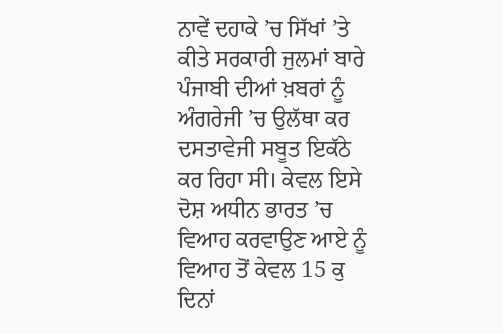ਨਾਵੇਂ ਦਹਾਕੇ ’ਚ ਸਿੱਖਾਂ ’ਤੇ ਕੀਤੇ ਸਰਕਾਰੀ ਜੁਲਮਾਂ ਬਾਰੇ ਪੰਜਾਬੀ ਦੀਆਂ ਖ਼ਬਰਾਂ ਨੂੰ ਅੰਗਰੇਜੀ ’ਚ ਉਲੱਥਾ ਕਰ ਦਸਤਾਵੇਜੀ ਸਬੂਤ ਇਕੱਠੇ ਕਰ ਰਿਹਾ ਸੀ। ਕੇਵਲ ਇਸੇ ਦੋਸ਼ ਅਧੀਨ ਭਾਰਤ ’ਚ ਵਿਆਹ ਕਰਵਾਉਣ ਆਏ ਨੂੰ ਵਿਆਹ ਤੋਂ ਕੇਵਲ 15 ਕੁ ਦਿਨਾਂ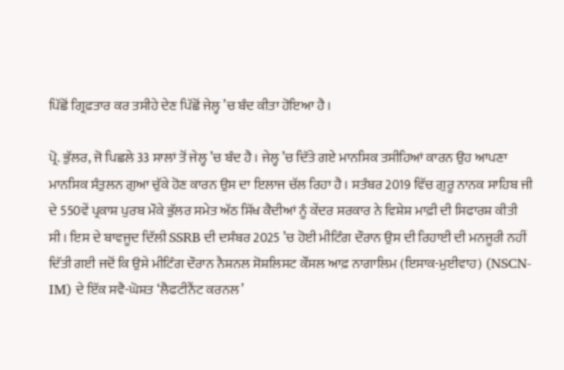ਪਿੱਛੋਂ ਗ੍ਰਿਫ਼ਤਾਰ ਕਰ ਤਸੀਹੇ ਦੇਣ ਪਿੱਛੋਂ ਜੇਲ੍ਹ ’ਚ ਬੰਦ ਕੀਤਾ ਹੋਇਆ ਹੈ।

ਪ੍ਰੋ. ਭੁੱਲਰ, ਜੋ ਪਿਛਲੇ 33 ਸਾਲਾਂ ਤੋਂ ਜੇਲ੍ਹ ’ਚ ਬੰਦ ਹੈ। ਜੇਲ੍ਹ ’ਚ ਦਿੱਤੇ ਗਏ ਮਾਨਸਿਕ ਤਸੀਹਿਆਂ ਕਾਰਨ ਉਹ ਆਪਣਾ ਮਾਨਸਿਕ ਸੰਤੁਲਨ ਗੁਆ ਚੁੱਕੇ ਹੋਣ ਕਾਰਨ ਉਸ ਦਾ ਇਲਾਜ ਚੱਲ ਰਿਹਾ ਹੈ। ਸਤੰਬਰ 2019 ਵਿੱਚ ਗੁਰੂ ਨਾਨਕ ਸਾਹਿਬ ਜੀ ਦੇ 550ਵੇਂ ਪ੍ਰਕਾਸ਼ ਪੁਰਬ ਮੌਕੇ ਭੁੱਲਰ ਸਮੇਤ ਅੱਠ ਸਿੱਖ ਕੈਦੀਆਂ ਨੂੰ ਕੇਂਦਰ ਸਰਕਾਰ ਨੇ ਵਿਸ਼ੇਸ਼ ਮਾਫ਼ੀ ਦੀ ਸਿਫਾਰਸ਼ ਕੀਤੀ ਸੀ। ਇਸ ਦੇ ਬਾਵਜੂਦ ਦਿੱਲੀ SSRB ਦੀ ਦਸੰਬਰ 2025 ’ਚ ਹੋਈ ਮੀਟਿੰਗ ਦੌਰਾਨ ਉਸ ਦੀ ਰਿਹਾਈ ਦੀ ਮਨਜੂਰੀ ਨਹੀਂ ਦਿੱਤੀ ਗਈ ਜਦੋਂ ਕਿ ਉਸੇ ਮੀਟਿੰਗ ਦੌਰਾਨ ਨੈਸ਼ਨਲ ਸੋਸ਼ਲਿਸਟ ਕੌਂਸਲ ਆਫ਼ ਨਾਗਾਲਿਮ (ਇਸਾਕ-ਮੁਈਵਾਹ) (NSCN-IM) ਦੇ ਇੱਕ ਸਵੈ-ਘੋਸ਼ਤ ‘ਲੈਫਟੀਨੈਂਟ ਕਰਨਲ’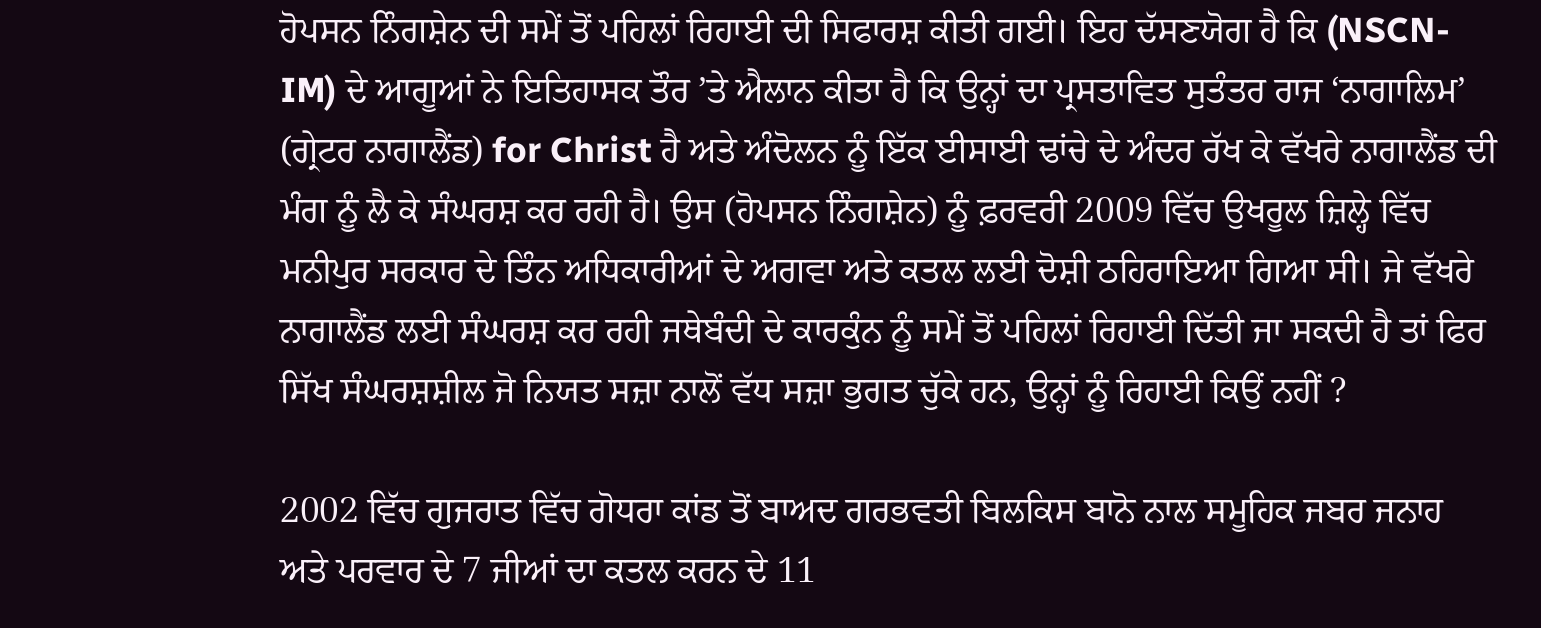ਹੋਪਸਨ ਨਿੰਗਸ਼ੇਨ ਦੀ ਸਮੇਂ ਤੋਂ ਪਹਿਲਾਂ ਰਿਹਾਈ ਦੀ ਸਿਫਾਰਸ਼ ਕੀਤੀ ਗਈ। ਇਹ ਦੱਸਣਯੋਗ ਹੈ ਕਿ (NSCN-IM) ਦੇ ਆਗੂਆਂ ਨੇ ਇਤਿਹਾਸਕ ਤੌਰ ’ਤੇ ਐਲਾਨ ਕੀਤਾ ਹੈ ਕਿ ਉਨ੍ਹਾਂ ਦਾ ਪ੍ਰਸਤਾਵਿਤ ਸੁਤੰਤਰ ਰਾਜ ‘ਨਾਗਾਲਿਮ’ (ਗ੍ਰੇਟਰ ਨਾਗਾਲੈਂਡ) for Christ ਹੈ ਅਤੇ ਅੰਦੋਲਨ ਨੂੰ ਇੱਕ ਈਸਾਈ ਢਾਂਚੇ ਦੇ ਅੰਦਰ ਰੱਖ ਕੇ ਵੱਖਰੇ ਨਾਗਾਲੈਂਡ ਦੀ ਮੰਗ ਨੂੰ ਲੈ ਕੇ ਸੰਘਰਸ਼ ਕਰ ਰਹੀ ਹੈ। ਉਸ (ਹੋਪਸਨ ਨਿੰਗਸ਼ੇਨ) ਨੂੰ ਫ਼ਰਵਰੀ 2009 ਵਿੱਚ ਉਖਰੂਲ ਜ਼ਿਲ੍ਹੇ ਵਿੱਚ ਮਨੀਪੁਰ ਸਰਕਾਰ ਦੇ ਤਿੰਨ ਅਧਿਕਾਰੀਆਂ ਦੇ ਅਗਵਾ ਅਤੇ ਕਤਲ ਲਈ ਦੋਸ਼ੀ ਠਹਿਰਾਇਆ ਗਿਆ ਸੀ। ਜੇ ਵੱਖਰੇ ਨਾਗਾਲੈਂਡ ਲਈ ਸੰਘਰਸ਼ ਕਰ ਰਹੀ ਜਥੇਬੰਦੀ ਦੇ ਕਾਰਕੁੰਨ ਨੂੰ ਸਮੇਂ ਤੋਂ ਪਹਿਲਾਂ ਰਿਹਾਈ ਦਿੱਤੀ ਜਾ ਸਕਦੀ ਹੈ ਤਾਂ ਫਿਰ ਸਿੱਖ ਸੰਘਰਸ਼ਸ਼ੀਲ ਜੋ ਨਿਯਤ ਸਜ਼ਾ ਨਾਲੋਂ ਵੱਧ ਸਜ਼ਾ ਭੁਗਤ ਚੁੱਕੇ ਹਨ, ਉਨ੍ਹਾਂ ਨੂੰ ਰਿਹਾਈ ਕਿਉਂ ਨਹੀਂ ?

2002 ਵਿੱਚ ਗੁਜਰਾਤ ਵਿੱਚ ਗੋਧਰਾ ਕਾਂਡ ਤੋਂ ਬਾਅਦ ਗਰਭਵਤੀ ਬਿਲਕਿਸ ਬਾਨੋ ਨਾਲ ਸਮੂਹਿਕ ਜਬਰ ਜਨਾਹ ਅਤੇ ਪਰਵਾਰ ਦੇ 7 ਜੀਆਂ ਦਾ ਕਤਲ ਕਰਨ ਦੇ 11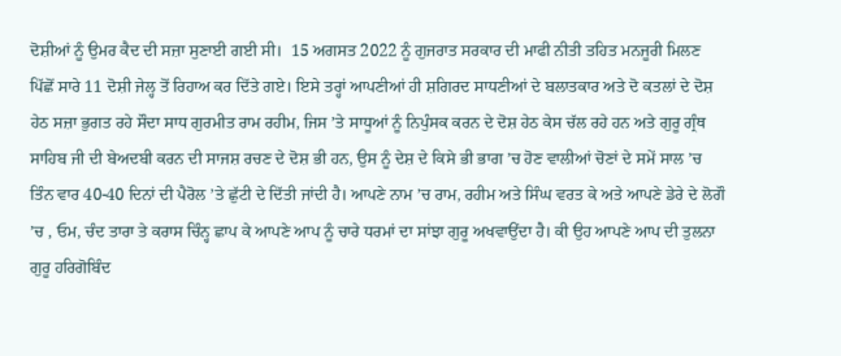ਦੋਸ਼ੀਆਂ ਨੂੰ ਉਮਰ ਕੈਦ ਦੀ ਸਜ਼ਾ ਸੁਣਾਈ ਗਈ ਸੀ।  15 ਅਗਸਤ 2022 ਨੂੰ ਗੁਜਰਾਤ ਸਰਕਾਰ ਦੀ ਮਾਫੀ ਨੀਤੀ ਤਹਿਤ ਮਨਜੂਰੀ ਮਿਲਣ ਪਿੱਛੋਂ ਸਾਰੇ 11 ਦੋਸ਼ੀ ਜੇਲ੍ਹ ਤੋਂ ਰਿਹਾਅ ਕਰ ਦਿੱਤੇ ਗਏ। ਇਸੇ ਤਰ੍ਹਾਂ ਆਪਣੀਆਂ ਹੀ ਸ਼ਗਿਰਦ ਸਾਧਣੀਆਂ ਦੇ ਬਲਾਤਕਾਰ ਅਤੇ ਦੋ ਕਤਲਾਂ ਦੇ ਦੋਸ਼ ਹੇਠ ਸਜ਼ਾ ਭੁਗਤ ਰਹੇ ਸੌਦਾ ਸਾਧ ਗੁਰਮੀਤ ਰਾਮ ਰਹੀਮ, ਜਿਸ ’ਤੇ ਸਾਧੂਆਂ ਨੂੰ ਨਿਪੁੰਸਕ ਕਰਨ ਦੇ ਦੋਸ਼ ਹੇਠ ਕੇਸ ਚੱਲ ਰਹੇ ਹਨ ਅਤੇ ਗੁਰੂ ਗ੍ਰੰਥ ਸਾਹਿਬ ਜੀ ਦੀ ਬੇਅਦਬੀ ਕਰਨ ਦੀ ਸਾਜਸ਼ ਰਚਣ ਦੇ ਦੋਸ਼ ਭੀ ਹਨ, ਉਸ ਨੂੰ ਦੇਸ਼ ਦੇ ਕਿਸੇ ਭੀ ਭਾਗ ’ਚ ਹੋਣ ਵਾਲੀਆਂ ਚੋਣਾਂ ਦੇ ਸਮੇਂ ਸਾਲ ’ਚ ਤਿੰਨ ਵਾਰ 40-40 ਦਿਨਾਂ ਦੀ ਪੈਰੋਲ ’ਤੇ ਛੁੱਟੀ ਦੇ ਦਿੱਤੀ ਜਾਂਦੀ ਹੈ। ਆਪਣੇ ਨਾਮ ’ਚ ਰਾਮ, ਰਹੀਮ ਅਤੇ ਸਿੰਘ ਵਰਤ ਕੇ ਅਤੇ ਆਪਣੇ ਡੇਰੇ ਦੇ ਲੋਗੌ ’ਚ , ਓਮ, ਚੰਦ ਤਾਰਾ ਤੇ ਕਰਾਸ ਚਿੰਨ੍ਹ ਛਾਪ ਕੇ ਆਪਣੇ ਆਪ ਨੂੰ ਚਾਰੇ ਧਰਮਾਂ ਦਾ ਸਾਂਝਾ ਗੁਰੂ ਅਖਵਾਉਂਦਾ ਹੈ। ਕੀ ਉਹ ਆਪਣੇ ਆਪ ਦੀ ਤੁਲਨਾ ਗੁਰੂ ਹਰਿਗੋਬਿੰਦ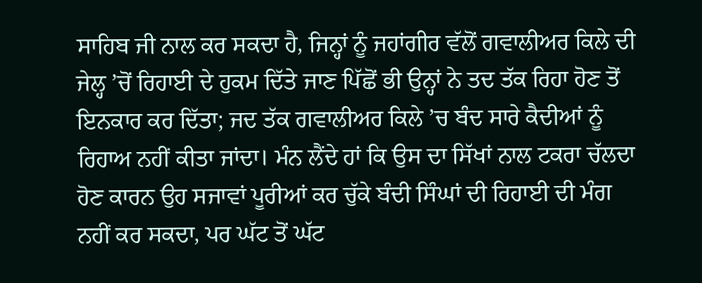ਸਾਹਿਬ ਜੀ ਨਾਲ ਕਰ ਸਕਦਾ ਹੈ, ਜਿਨ੍ਹਾਂ ਨੂੰ ਜਹਾਂਗੀਰ ਵੱਲੋਂ ਗਵਾਲੀਅਰ ਕਿਲੇ ਦੀ ਜੇਲ੍ਹ ’ਚੋਂ ਰਿਹਾਈ ਦੇ ਹੁਕਮ ਦਿੱਤੇ ਜਾਣ ਪਿੱਛੋਂ ਭੀ ਉਨ੍ਹਾਂ ਨੇ ਤਦ ਤੱਕ ਰਿਹਾ ਹੋਣ ਤੋਂ ਇਨਕਾਰ ਕਰ ਦਿੱਤਾ; ਜਦ ਤੱਕ ਗਵਾਲੀਅਰ ਕਿਲੇ ’ਚ ਬੰਦ ਸਾਰੇ ਕੈਦੀਆਂ ਨੂੰ ਰਿਹਾਅ ਨਹੀਂ ਕੀਤਾ ਜਾਂਦਾ। ਮੰਨ ਲੈਂਦੇ ਹਾਂ ਕਿ ਉਸ ਦਾ ਸਿੱਖਾਂ ਨਾਲ ਟਕਰਾ ਚੱਲਦਾ ਹੋਣ ਕਾਰਨ ਉਹ ਸਜਾਵਾਂ ਪੂਰੀਆਂ ਕਰ ਚੁੱਕੇ ਬੰਦੀ ਸਿੰਘਾਂ ਦੀ ਰਿਹਾਈ ਦੀ ਮੰਗ ਨਹੀਂ ਕਰ ਸਕਦਾ, ਪਰ ਘੱਟ ਤੋਂ ਘੱਟ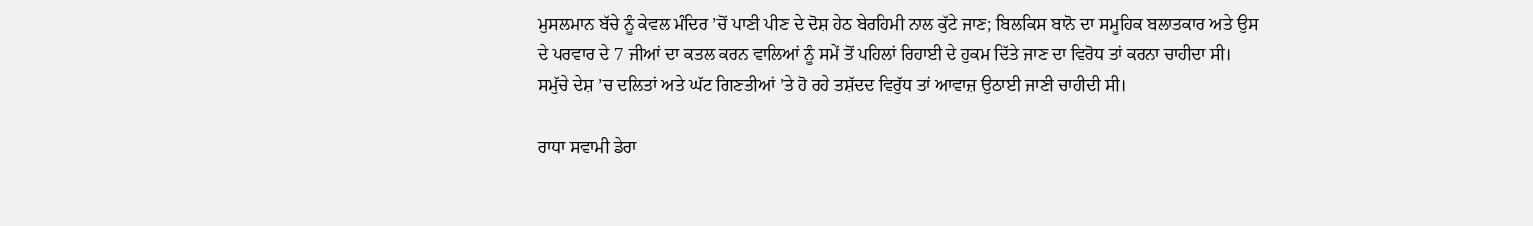ਮੁਸਲਮਾਨ ਬੱਚੇ ਨੂੰ ਕੇਵਲ ਮੰਦਿਰ ’ਚੋਂ ਪਾਣੀ ਪੀਣ ਦੇ ਦੋਸ਼ ਹੇਠ ਬੇਰਹਿਮੀ ਨਾਲ ਕੁੱਟੇ ਜਾਣ; ਬਿਲਕਿਸ ਬਾਨੋ ਦਾ ਸਮੂਹਿਕ ਬਲਾਤਕਾਰ ਅਤੇ ਉਸ ਦੇ ਪਰਵਾਰ ਦੇ 7 ਜੀਆਂ ਦਾ ਕਤਲ ਕਰਨ ਵਾਲਿਆਂ ਨੂੰ ਸਮੇਂ ਤੋਂ ਪਹਿਲਾਂ ਰਿਹਾਈ ਦੇ ਹੁਕਮ ਦਿੱਤੇ ਜਾਣ ਦਾ ਵਿਰੋਧ ਤਾਂ ਕਰਨਾ ਚਾਹੀਦਾ ਸੀ। ਸਮੁੱਚੇ ਦੇਸ਼ ’ਚ ਦਲਿਤਾਂ ਅਤੇ ਘੱਟ ਗਿਣਤੀਆਂ ’ਤੇ ਹੋ ਰਹੇ ਤਸ਼ੱਦਦ ਵਿਰੁੱਧ ਤਾਂ ਆਵਾਜ਼ ਉਠਾਈ ਜਾਣੀ ਚਾਹੀਦੀ ਸੀ।

ਰਾਧਾ ਸਵਾਮੀ ਡੇਰਾ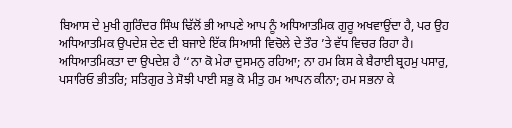ਬਿਆਸ ਦੇ ਮੁਖੀ ਗੁਰਿੰਦਰ ਸਿੰਘ ਢਿੱਲੋਂ ਭੀ ਆਪਣੇ ਆਪ ਨੂੰ ਅਧਿਆਤਮਿਕ ਗੁਰੂ ਅਖਵਾਉਂਦਾ ਹੈ, ਪਰ ਉਹ ਅਧਿਆਤਮਿਕ ਉਪਦੇਸ਼ ਦੇਣ ਦੀ ਬਜਾਏ ਇੱਕ ਸਿਆਸੀ ਵਿਚੋਲੇ ਦੇ ਤੌਰ ’ਤੇ ਵੱਧ ਵਿਚਰ ਰਿਹਾ ਹੈ। ਅਧਿਆਤਮਿਕਤਾ ਦਾ ਉਪਦੇਸ਼ ਹੈ ‘‘ਨਾ ਕੋ ਮੇਰਾ ਦੁਸਮਨੁ ਰਹਿਆ; ਨਾ ਹਮ ਕਿਸ ਕੇ ਬੈਰਾਈ ਬ੍ਰਹਮੁ ਪਸਾਰੁ, ਪਸਾਰਿਓ ਭੀਤਰਿ; ਸਤਿਗੁਰ ਤੇ ਸੋਝੀ ਪਾਈ ਸਭੁ ਕੋ ਮੀਤੁ ਹਮ ਆਪਨ ਕੀਨਾ; ਹਮ ਸਭਨਾ ਕੇ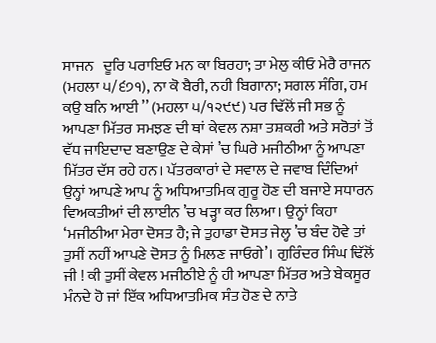ਸਾਜਨ   ਦੂਰਿ ਪਰਾਇਓ ਮਨ ਕਾ ਬਿਰਹਾ; ਤਾ ਮੇਲੁ ਕੀਓ ਮੇਰੈ ਰਾਜਨ (ਮਹਲਾ ੫/੬੭੧), ਨਾ ਕੋ ਬੈਰੀ, ਨਹੀ ਬਿਗਾਨਾ; ਸਗਲ ਸੰਗਿ, ਹਮ ਕਉ ਬਨਿ ਆਈ ’’ (ਮਹਲਾ ੫/੧੨੯੯) ਪਰ ਢਿੱਲੋਂ ਜੀ ਸਭ ਨੂੰ ਆਪਣਾ ਮਿੱਤਰ ਸਮਝਣ ਦੀ ਥਾਂ ਕੇਵਲ ਨਸ਼ਾ ਤਸ਼ਕਰੀ ਅਤੇ ਸਰੋਤਾਂ ਤੋਂ ਵੱਧ ਜਾਇਦਾਦ ਬਣਾਉਣ ਦੇ ਕੇਸਾਂ ’ਚ ਘਿਰੇ ਮਜੀਠੀਆ ਨੂੰ ਆਪਣਾ ਮਿੱਤਰ ਦੱਸ ਰਹੇ ਹਨ। ਪੱਤਰਕਾਰਾਂ ਦੇ ਸਵਾਲ ਦੇ ਜਵਾਬ ਦਿੰਦਿਆਂ ਉਨ੍ਹਾਂ ਆਪਣੇ ਆਪ ਨੂੰ ਅਧਿਆਤਮਿਕ ਗੁਰੂ ਹੋਣ ਦੀ ਬਜਾਏ ਸਧਾਰਨ ਵਿਅਕਤੀਆਂ ਦੀ ਲਾਈਨ ’ਚ ਖੜ੍ਹਾ ਕਰ ਲਿਆ। ਉਨ੍ਹਾਂ ਕਿਹਾ ‘ਮਜੀਠੀਆ ਮੇਰਾ ਦੋਸਤ ਹੈ; ਜੇ ਤੁਹਾਡਾ ਦੋਸਤ ਜੇਲ੍ਹ ’ਚ ਬੰਦ ਹੋਵੇ ਤਾਂ ਤੁਸੀਂ ਨਹੀਂ ਆਪਣੇ ਦੋਸਤ ਨੂੰ ਮਿਲਣ ਜਾਓਗੇ’। ਗੁਰਿੰਦਰ ਸਿੰਘ ਢਿੱਲੋਂ ਜੀ ! ਕੀ ਤੁਸੀਂ ਕੇਵਲ ਮਜੀਠੀਏ ਨੂੰ ਹੀ ਆਪਣਾ ਮਿੱਤਰ ਅਤੇ ਬੇਕਸੂਰ ਮੰਨਦੇ ਹੋ ਜਾਂ ਇੱਕ ਅਧਿਆਤਮਿਕ ਸੰਤ ਹੋਣ ਦੇ ਨਾਤੇ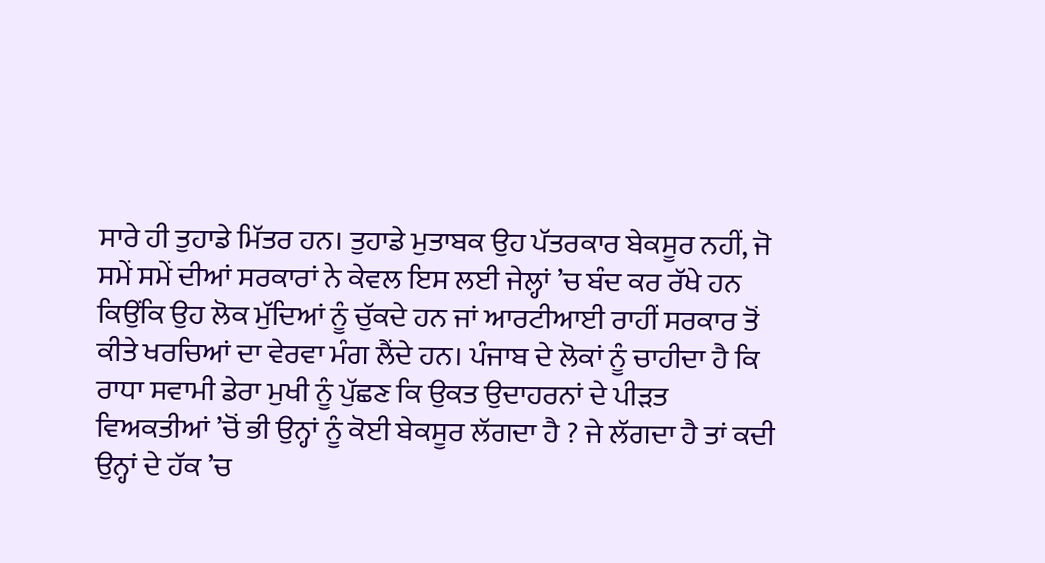ਸਾਰੇ ਹੀ ਤੁਹਾਡੇ ਮਿੱਤਰ ਹਨ। ਤੁਹਾਡੇ ਮੁਤਾਬਕ ਉਹ ਪੱਤਰਕਾਰ ਬੇਕਸੂਰ ਨਹੀਂ, ਜੋ ਸਮੇਂ ਸਮੇਂ ਦੀਆਂ ਸਰਕਾਰਾਂ ਨੇ ਕੇਵਲ ਇਸ ਲਈ ਜੇਲ੍ਹਾਂ ’ਚ ਬੰਦ ਕਰ ਰੱਖੇ ਹਨ ਕਿਉਂਕਿ ਉਹ ਲੋਕ ਮੁੱਦਿਆਂ ਨੂੰ ਚੁੱਕਦੇ ਹਨ ਜਾਂ ਆਰਟੀਆਈ ਰਾਹੀਂ ਸਰਕਾਰ ਤੋਂ ਕੀਤੇ ਖਰਚਿਆਂ ਦਾ ਵੇਰਵਾ ਮੰਗ ਲੈਂਦੇ ਹਨ। ਪੰਜਾਬ ਦੇ ਲੋਕਾਂ ਨੂੰ ਚਾਹੀਦਾ ਹੈ ਕਿ ਰਾਧਾ ਸਵਾਮੀ ਡੇਰਾ ਮੁਖੀ ਨੂੰ ਪੁੱਛਣ ਕਿ ਉਕਤ ਉਦਾਹਰਨਾਂ ਦੇ ਪੀੜਤ ਵਿਅਕਤੀਆਂ ’ਚੋਂ ਭੀ ਉਨ੍ਹਾਂ ਨੂੰ ਕੋਈ ਬੇਕਸੂਰ ਲੱਗਦਾ ਹੈ ? ਜੇ ਲੱਗਦਾ ਹੈ ਤਾਂ ਕਦੀ ਉਨ੍ਹਾਂ ਦੇ ਹੱਕ ’ਚ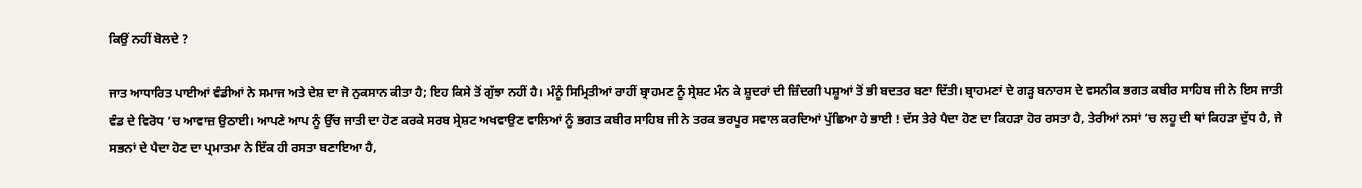ਕਿਉਂ ਨਹੀਂ ਬੋਲਦੇ ?

ਜਾਤ ਆਧਾਰਿਤ ਪਾਈਆਂ ਵੰਡੀਆਂ ਨੇ ਸਮਾਜ ਅਤੇ ਦੇਸ਼ ਦਾ ਜੋ ਨੁਕਸਾਨ ਕੀਤਾ ਹੈ; ਇਹ ਕਿਸੇ ਤੋਂ ਗੁੱਝਾ ਨਹੀਂ ਹੈ। ਮੰਨੂੰ ਸਿਮ੍ਰਿਤੀਆਂ ਰਾਹੀਂ ਬ੍ਰਾਹਮਣ ਨੂੰ ਸ੍ਰੇਸ਼ਟ ਮੰਨ ਕੇ ਸ਼ੂਦਰਾਂ ਦੀ ਜ਼ਿੰਦਗੀ ਪਸ਼ੂਆਂ ਤੋਂ ਭੀ ਬਦਤਰ ਬਣਾ ਦਿੱਤੀ। ਬ੍ਰਾਹਮਣਾਂ ਦੇ ਗੜ੍ਹ ਬਨਾਰਸ ਦੇ ਵਸਨੀਕ ਭਗਤ ਕਬੀਰ ਸਾਹਿਬ ਜੀ ਨੇ ਇਸ ਜਾਤੀ ਵੰਡ ਦੇ ਵਿਰੋਧ ’ਚ ਆਵਾਜ਼ ਉਠਾਈ। ਆਪਣੇ ਆਪ ਨੂੰ ਉੱਚ ਜਾਤੀ ਦਾ ਹੋਣ ਕਰਕੇ ਸਰਬ ਸ੍ਰੇਸ਼ਟ ਅਖਵਾਉਣ ਵਾਲਿਆਂ ਨੂੰ ਭਗਤ ਕਬੀਰ ਸਾਹਿਬ ਜੀ ਨੇ ਤਰਕ ਭਰਪੂਰ ਸਵਾਲ ਕਰਦਿਆਂ ਪੁੱਛਿਆ ਹੇ ਭਾਈ ! ਦੱਸ ਤੇਰੇ ਪੈਦਾ ਹੋਣ ਦਾ ਕਿਹੜਾ ਹੋਰ ਰਸਤਾ ਹੈ, ਤੇਰੀਆਂ ਨਸਾਂ ’ਚ ਲਹੂ ਦੀ ਥਾਂ ਕਿਹੜਾ ਦੁੱਧ ਹੈ, ਜੇ ਸਭਨਾਂ ਦੇ ਪੈਦਾ ਹੋਣ ਦਾ ਪ੍ਰਮਾਤਮਾ ਨੇ ਇੱਕ ਹੀ ਰਸਤਾ ਬਣਾਇਆ ਹੈ,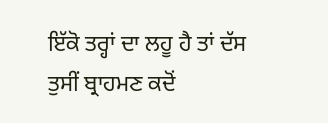ਇੱਕੋ ਤਰ੍ਹਾਂ ਦਾ ਲਹੂ ਹੈ ਤਾਂ ਦੱਸ ਤੁਸੀਂ ਬ੍ਰਾਹਮਣ ਕਦੋਂ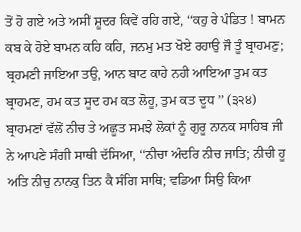ਤੋਂ ਹੋ ਗਏ ਅਤੇ ਅਸੀਂ ਸ਼ੂਦਰ ਕਿਵੇਂ ਰਹਿ ਗਏ, ‘‘ਕਹੁ ਰੇ ਪੰਡਿਤ ! ਬਾਮਨ ਕਬ ਕੇ ਹੋਏ ਬਾਮਨ ਕਹਿ ਕਹਿ, ਜਨਮੁ ਮਤ ਖੋਏ ਰਹਾਉ ਜੌ ਤੂੰ ਬ੍ਰਾਹਮਣੁ; ਬ੍ਰਹਮਣੀ ਜਾਇਆ ਤਉ, ਆਨ ਬਾਟ ਕਾਹੇ ਨਹੀ ਆਇਆ ਤੁਮ ਕਤ ਬ੍ਰਾਹਮਣ, ਹਮ ਕਤ ਸੂਦ ਹਮ ਕਤ ਲੋਹੂ, ਤੁਮ ਕਤ ਦੂਧ ’’ (੩੨੪) ਬ੍ਰਾਹਮਣਾਂ ਵੱਲੋਂ ਨੀਚ ਤੇ ਅਛੂਤ ਸਮਝੇ ਲੋਕਾਂ ਨੂੰ ਗੁਰੂ ਨਾਨਕ ਸਾਹਿਬ ਜੀ ਨੇ ਆਪਣੇ ਸੰਗੀ ਸਾਥੀ ਦੱਸਿਆ, ‘‘ਨੀਚਾ ਅੰਦਰਿ ਨੀਚ ਜਾਤਿ; ਨੀਚੀ ਹੂ ਅਤਿ ਨੀਚੁ ਨਾਨਕੁ ਤਿਨ ਕੈ ਸੰਗਿ ਸਾਥਿ; ਵਡਿਆ ਸਿਉ ਕਿਆ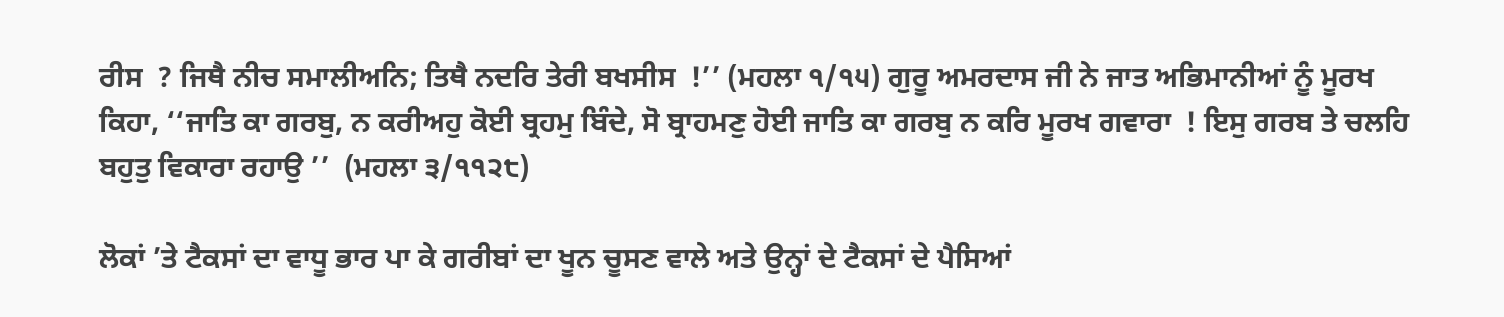ਰੀਸ  ? ਜਿਥੈ ਨੀਚ ਸਮਾਲੀਅਨਿ; ਤਿਥੈ ਨਦਰਿ ਤੇਰੀ ਬਖਸੀਸ  !’’ (ਮਹਲਾ ੧/੧੫) ਗੁਰੂ ਅਮਰਦਾਸ ਜੀ ਨੇ ਜਾਤ ਅਭਿਮਾਨੀਆਂ ਨੂੰ ਮੂਰਖ ਕਿਹਾ, ‘‘ਜਾਤਿ ਕਾ ਗਰਬੁ, ਨ ਕਰੀਅਹੁ ਕੋਈ ਬ੍ਰਹਮੁ ਬਿੰਦੇ, ਸੋ ਬ੍ਰਾਹਮਣੁ ਹੋਈ ਜਾਤਿ ਕਾ ਗਰਬੁ ਨ ਕਰਿ ਮੂਰਖ ਗਵਾਰਾ  ! ਇਸੁ ਗਰਬ ਤੇ ਚਲਹਿ ਬਹੁਤੁ ਵਿਕਾਰਾ ਰਹਾਉ ’’  (ਮਹਲਾ ੩/੧੧੨੮)

ਲੋਕਾਂ ’ਤੇ ਟੈਕਸਾਂ ਦਾ ਵਾਧੂ ਭਾਰ ਪਾ ਕੇ ਗਰੀਬਾਂ ਦਾ ਖੂਨ ਚੂਸਣ ਵਾਲੇ ਅਤੇ ਉਨ੍ਹਾਂ ਦੇ ਟੈਕਸਾਂ ਦੇ ਪੈਸਿਆਂ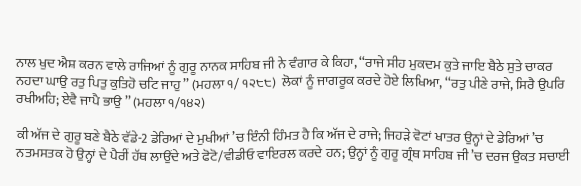ਨਾਲ ਖੁਦ ਐਸ਼ ਕਰਨ ਵਾਲੇ ਰਾਜਿਆਂ ਨੂੰ ਗੁਰੂ ਨਾਨਕ ਸਾਹਿਬ ਜੀ ਨੇ ਵੰਗਾਰ ਕੇ ਕਿਹਾ, ‘‘ਰਾਜੇ ਸੀਹ ਮੁਕਦਮ ਕੁਤੇ ਜਾਇ ਬੈਠੇ ਸੁਤੇ ਚਾਕਰ ਨਹਦਾ ਘਾਉ ਰਤੁ ਪਿਤੁ ਕੁਤਿਹੋ ਚਟਿ ਜਾਹੁ ’’ (ਮਹਲਾ ੧/ ੧੨੮੮)  ਲੋਕਾਂ ਨੂੰ ਜਾਗਰੂਕ ਕਰਦੇ ਹੋਏ ਲਿਖਿਆ, ‘‘ਰਤੁ ਪੀਣੇ ਰਾਜੇ, ਸਿਰੈ ਉਪਰਿ ਰਖੀਅਹਿ; ਏਵੈ ਜਾਪੈ ਭਾਉ ’’ (ਮਹਲਾ ੧/੧੪੨)

ਕੀ ਅੱਜ ਦੇ ਗੁਰੂ ਬਣੇ ਬੈਠੇ ਵੱਡੇ-2 ਡੇਰਿਆਂ ਦੇ ਮੁਖੀਆਂ ’ਚ ਇੰਨੀ ਹਿੰਮਤ ਹੈ ਕਿ ਅੱਜ ਦੇ ਰਾਜੇ; ਜਿਹੜੇ ਵੋਟਾਂ ਖਾਤਰ ਉਨ੍ਹਾਂ ਦੇ ਡੇਰਿਆਂ ’ਚ ਨਤਮਸਤਕ ਹੋ ਉਨ੍ਹਾਂ ਦੇ ਪੈਰੀਂ ਹੱਥ ਲਾਉਂਦੇ ਅਤੇ ਫੋਟੋ/ਵੀਡੀਓ ਵਾਇਰਲ ਕਰਦੇ ਹਨ; ਉਨ੍ਹਾਂ ਨੂੰ ਗੁਰੂ ਗ੍ਰੰਥ ਸਾਹਿਬ ਜੀ ’ਚ ਦਰਜ ਉਕਤ ਸਚਾਈ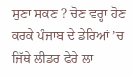ਸੁਣਾ ਸਕਣ ? ਚੋਣ ਵਰ੍ਹਾ ਹੋਣ ਕਰਕੇ ਪੰਜਾਬ ਦੇ ਡੇਰਿਆਂ ’ਚ ਜਿੱਥੇ ਲੀਡਰ ਫੇਰੇ ਲਾ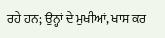ਰਹੇ ਹਨ; ਉਨ੍ਹਾਂ ਦੇ ਮੁਖੀਆਂ, ਖਾਸ ਕਰ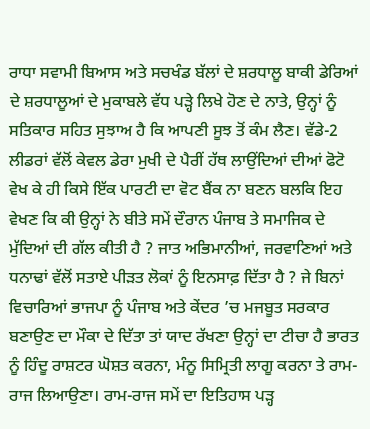ਰਾਧਾ ਸਵਾਮੀ ਬਿਆਸ ਅਤੇ ਸਚਖੰਡ ਬੱਲਾਂ ਦੇ ਸ਼ਰਧਾਲੂ ਬਾਕੀ ਡੇਰਿਆਂ ਦੇ ਸ਼ਰਧਾਲੂਆਂ ਦੇ ਮੁਕਾਬਲੇ ਵੱਧ ਪੜ੍ਹੇ ਲਿਖੇ ਹੋਣ ਦੇ ਨਾਤੇ, ਉਨ੍ਹਾਂ ਨੂੰ ਸਤਿਕਾਰ ਸਹਿਤ ਸੁਝਾਅ ਹੈ ਕਿ ਆਪਣੀ ਸੂਝ ਤੋਂ ਕੰਮ ਲੈਣ। ਵੱਡੇ-2 ਲੀਡਰਾਂ ਵੱਲੋਂ ਕੇਵਲ ਡੇਰਾ ਮੁਖੀ ਦੇ ਪੈਰੀਂ ਹੱਥ ਲਾਉਂਦਿਆਂ ਦੀਆਂ ਫੋਟੋ ਵੇਖ ਕੇ ਹੀ ਕਿਸੇ ਇੱਕ ਪਾਰਟੀ ਦਾ ਵੋਟ ਬੈਂਕ ਨਾ ਬਣਨ ਬਲਕਿ ਇਹ ਵੇਖਣ ਕਿ ਕੀ ਉਨ੍ਹਾਂ ਨੇ ਬੀਤੇ ਸਮੇਂ ਦੌਰਾਨ ਪੰਜਾਬ ਤੇ ਸਮਾਜਿਕ ਦੇ ਮੁੱਦਿਆਂ ਦੀ ਗੱਲ ਕੀਤੀ ਹੈ ? ਜਾਤ ਅਭਿਮਾਨੀਆਂ, ਜਰਵਾਣਿਆਂ ਅਤੇ ਧਨਾਢਾਂ ਵੱਲੋਂ ਸਤਾਏ ਪੀੜਤ ਲੋਕਾਂ ਨੂੰ ਇਨਸਾਫ਼ ਦਿੱਤਾ ਹੈ ? ਜੇ ਬਿਨਾਂ ਵਿਚਾਰਿਆਂ ਭਾਜਪਾ ਨੂੰ ਪੰਜਾਬ ਅਤੇ ਕੇਂਦਰ ’ਚ ਮਜਬੂਤ ਸਰਕਾਰ ਬਣਾਉਣ ਦਾ ਮੌਕਾ ਦੇ ਦਿੱਤਾ ਤਾਂ ਯਾਦ ਰੱਖਣਾ ਉਨ੍ਹਾਂ ਦਾ ਟੀਚਾ ਹੈ ਭਾਰਤ ਨੂੰ ਹਿੰਦੂ ਰਾਸ਼ਟਰ ਘੋਸ਼ਤ ਕਰਨਾ, ਮੰਨੂ ਸਿਮ੍ਰਿਤੀ ਲਾਗੂ ਕਰਨਾ ਤੇ ਰਾਮ-ਰਾਜ ਲਿਆਉਣਾ। ਰਾਮ-ਰਾਜ ਸਮੇਂ ਦਾ ਇਤਿਹਾਸ ਪੜ੍ਹ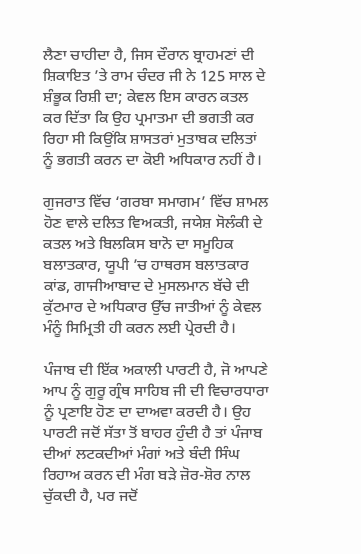ਲੈਣਾ ਚਾਹੀਦਾ ਹੈ, ਜਿਸ ਦੌਰਾਨ ਬ੍ਰਾਹਮਣਾਂ ਦੀ ਸ਼ਿਕਾਇਤ ’ਤੇ ਰਾਮ ਚੰਦਰ ਜੀ ਨੇ 125 ਸਾਲ ਦੇ ਸ਼ੰਭੂਕ ਰਿਸ਼ੀ ਦਾ; ਕੇਵਲ ਇਸ ਕਾਰਨ ਕਤਲ ਕਰ ਦਿੱਤਾ ਕਿ ਉਹ ਪ੍ਰਮਾਤਮਾ ਦੀ ਭਗਤੀ ਕਰ ਰਿਹਾ ਸੀ ਕਿਉਂਕਿ ਸ਼ਾਸਤਰਾਂ ਮੁਤਾਬਕ ਦਲਿਤਾਂ ਨੂੰ ਭਗਤੀ ਕਰਨ ਦਾ ਕੋਈ ਅਧਿਕਾਰ ਨਹੀਂ ਹੈ।

ਗੁਜਰਾਤ ਵਿੱਚ ‘ਗਰਬਾ ਸਮਾਗਮ’ ਵਿੱਚ ਸ਼ਾਮਲ ਹੋਣ ਵਾਲੇ ਦਲਿਤ ਵਿਅਕਤੀ, ਜਯੇਸ਼ ਸੋਲੰਕੀ ਦੇ ਕਤਲ ਅਤੇ ਬਿਲਕਿਸ ਬਾਨੋ ਦਾ ਸਮੂਹਿਕ ਬਲਾਤਕਾਰ, ਯੂਪੀ ’ਚ ਹਾਥਰਸ ਬਲਾਤਕਾਰ ਕਾਂਡ, ਗਾਜੀਆਬਾਦ ਦੇ ਮੁਸਲਮਾਨ ਬੱਚੇ ਦੀ ਕੁੱਟਮਾਰ ਦੇ ਅਧਿਕਾਰ ਉੱਚ ਜਾਤੀਆਂ ਨੂੰ ਕੇਵਲ ਮੰਨੂੰ ਸਿਮ੍ਰਿਤੀ ਹੀ ਕਰਨ ਲਈ ਪ੍ਰੇਰਦੀ ਹੈ।

ਪੰਜਾਬ ਦੀ ਇੱਕ ਅਕਾਲੀ ਪਾਰਟੀ ਹੈ, ਜੋ ਆਪਣੇ ਆਪ ਨੂੰ ਗੁਰੂ ਗ੍ਰੰਥ ਸਾਹਿਬ ਜੀ ਦੀ ਵਿਚਾਰਧਾਰਾ ਨੂੰ ਪ੍ਰਣਾਇ ਹੋਣ ਦਾ ਦਾਅਵਾ ਕਰਦੀ ਹੈ। ਉਹ ਪਾਰਟੀ ਜਦੋਂ ਸੱਤਾ ਤੋਂ ਬਾਹਰ ਹੁੰਦੀ ਹੈ ਤਾਂ ਪੰਜਾਬ ਦੀਆਂ ਲਟਕਦੀਆਂ ਮੰਗਾਂ ਅਤੇ ਬੰਦੀ ਸਿੰਘ ਰਿਹਾਅ ਕਰਨ ਦੀ ਮੰਗ ਬੜੇ ਜ਼ੋਰ-ਸ਼ੋਰ ਨਾਲ ਚੁੱਕਦੀ ਹੈ, ਪਰ ਜਦੋਂ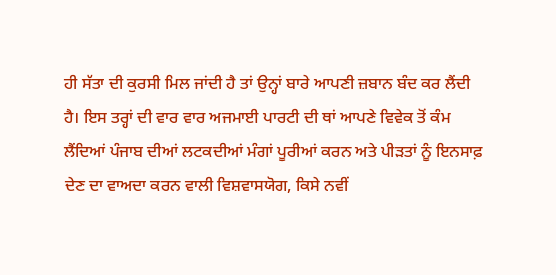ਹੀ ਸੱਤਾ ਦੀ ਕੁਰਸੀ ਮਿਲ ਜਾਂਦੀ ਹੈ ਤਾਂ ਉਨ੍ਹਾਂ ਬਾਰੇ ਆਪਣੀ ਜ਼ਬਾਨ ਬੰਦ ਕਰ ਲੈਂਦੀ ਹੈ। ਇਸ ਤਰ੍ਹਾਂ ਦੀ ਵਾਰ ਵਾਰ ਅਜਮਾਈ ਪਾਰਟੀ ਦੀ ਥਾਂ ਆਪਣੇ ਵਿਵੇਕ ਤੋਂ ਕੰਮ ਲੈਂਦਿਆਂ ਪੰਜਾਬ ਦੀਆਂ ਲਟਕਦੀਆਂ ਮੰਗਾਂ ਪੂਰੀਆਂ ਕਰਨ ਅਤੇ ਪੀੜਤਾਂ ਨੂੰ ਇਨਸਾਫ਼ ਦੇਣ ਦਾ ਵਾਅਦਾ ਕਰਨ ਵਾਲੀ ਵਿਸ਼ਵਾਸਯੋਗ, ਕਿਸੇ ਨਵੀਂ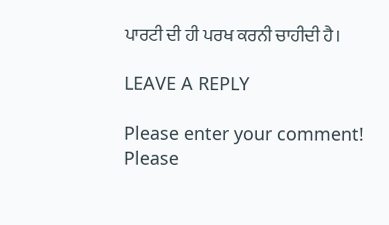ਪਾਰਟੀ ਦੀ ਹੀ ਪਰਖ ਕਰਨੀ ਚਾਹੀਦੀ ਹੈ।

LEAVE A REPLY

Please enter your comment!
Please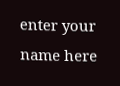enter your name here